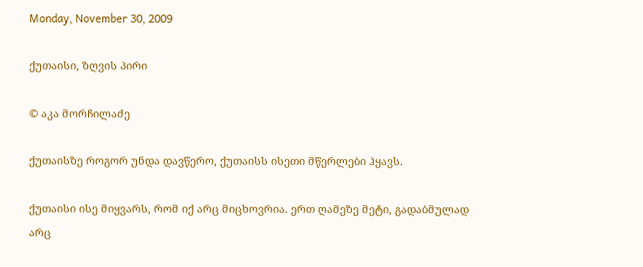Monday, November 30, 2009

ქუთაისი, ზღვის პირი

© აკა მორჩილაძე

ქუთაისზე როგორ უნდა დავწერო, ქუთაისს ისეთი მწერლები ჰყავს.

ქუთაისი ისე მიყვარს, რომ იქ არც მიცხოვრია. ერთ ღამეზე მეტი, გადაბმულად არც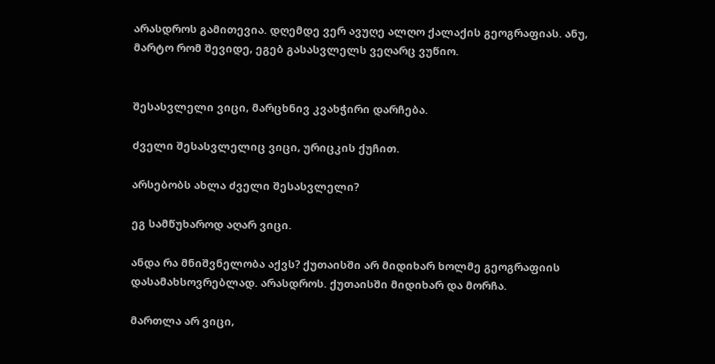არასდროს გამითევია. დღემდე ვერ ავუღე ალღო ქალაქის გეოგრაფიას. ანუ, მარტო რომ შევიდე, ეგებ გასასვლელს ვეღარც ვუწიო.


შესასვლელი ვიცი, მარცხნივ კვახჭირი დარჩება.

ძველი შესასვლელიც ვიცი, ურიცკის ქუჩით.

არსებობს ახლა ძველი შესასვლელი?

ეგ სამწუხაროდ აღარ ვიცი.

ანდა რა მნიშვნელობა აქვს? ქუთაისში არ მიდიხარ ხოლმე გეოგრაფიის დასამახსოვრებლად. არასდროს. ქუთაისში მიდიხარ და მორჩა.

მართლა არ ვიცი,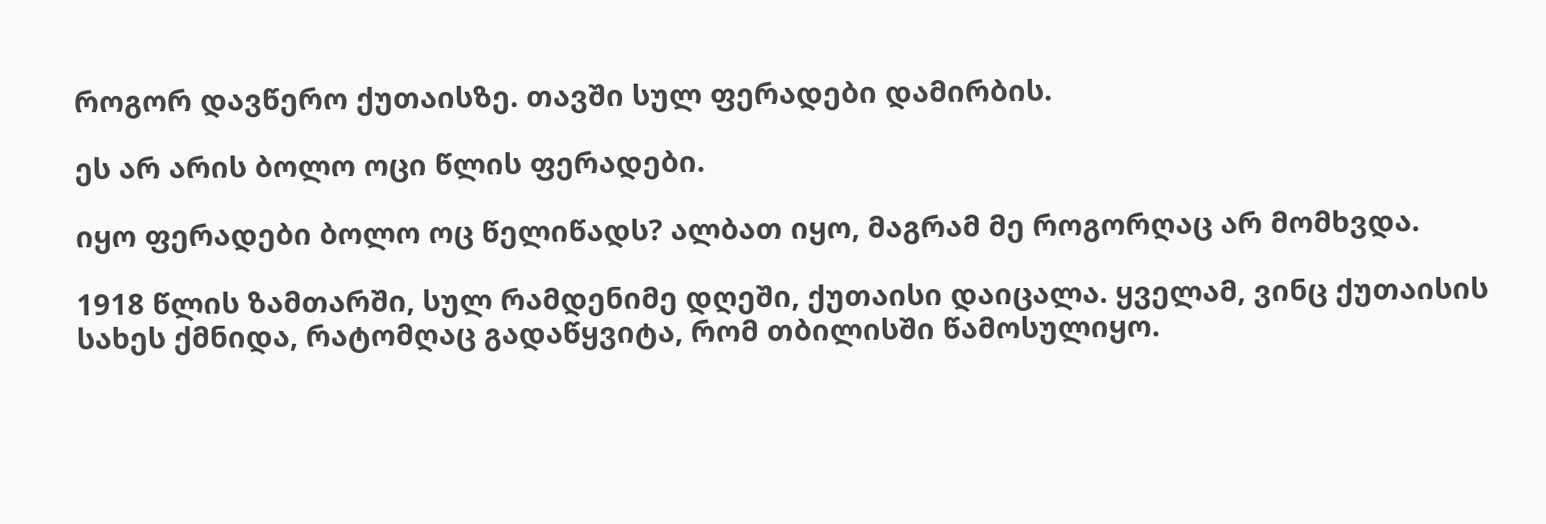როგორ დავწერო ქუთაისზე. თავში სულ ფერადები დამირბის.

ეს არ არის ბოლო ოცი წლის ფერადები.

იყო ფერადები ბოლო ოც წელიწადს? ალბათ იყო, მაგრამ მე როგორღაც არ მომხვდა.

1918 წლის ზამთარში, სულ რამდენიმე დღეში, ქუთაისი დაიცალა. ყველამ, ვინც ქუთაისის სახეს ქმნიდა, რატომღაც გადაწყვიტა, რომ თბილისში წამოსულიყო.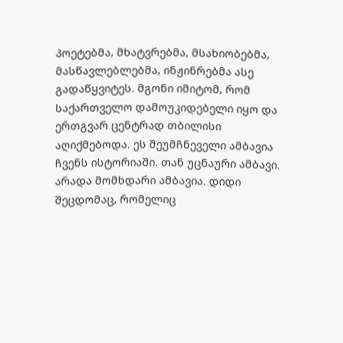პოეტებმა, მხატვრებმა, მსახიობებმა, მასწავლებლებმა, ინჟინრებმა ასე გადაწყვიტეს. მგონი იმიტომ, რომ საქართველო დამოუკიდებელი იყო და ერთგვარ ცენტრად თბილისი აღიქმებოდა. ეს შეუმჩნეველი ამბავია ჩვენს ისტორიაში. თან უცნაური ამბავი. არადა მომხდარი ამბავია. დიდი შეცდომაც, რომელიც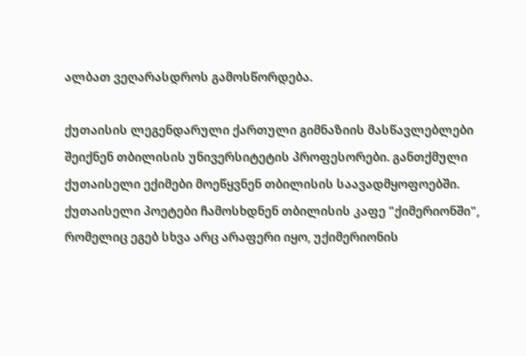ალბათ ვეღარასდროს გამოსწორდება.

ქუთაისის ლეგენდარული ქართული გიმნაზიის მასწავლებლები შეიქნენ თბილისის უნივერსიტეტის პროფესორები. განთქმული ქუთაისელი ექიმები მოეწყვნენ თბილისის საავადმყოფოებში. ქუთაისელი პოეტები ჩამოსხდნენ თბილისის კაფე "ქიმერიონში", რომელიც ეგებ სხვა არც არაფერი იყო, უქიმერიონის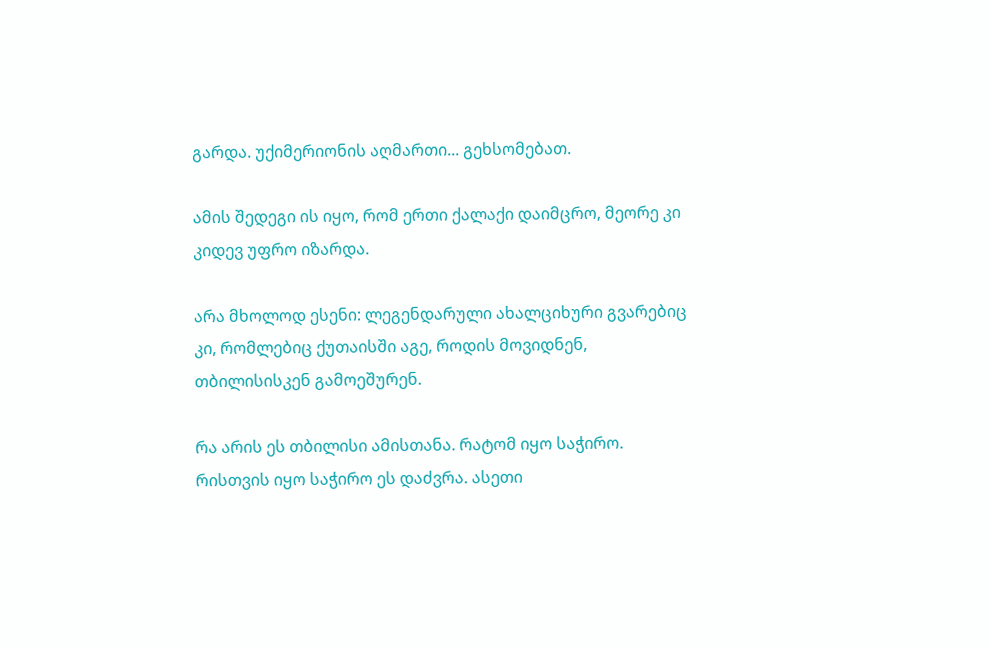გარდა. უქიმერიონის აღმართი... გეხსომებათ.

ამის შედეგი ის იყო, რომ ერთი ქალაქი დაიმცრო, მეორე კი კიდევ უფრო იზარდა.

არა მხოლოდ ესენი: ლეგენდარული ახალციხური გვარებიც კი, რომლებიც ქუთაისში აგე, როდის მოვიდნენ, თბილისისკენ გამოეშურენ.

რა არის ეს თბილისი ამისთანა. რატომ იყო საჭირო. რისთვის იყო საჭირო ეს დაძვრა. ასეთი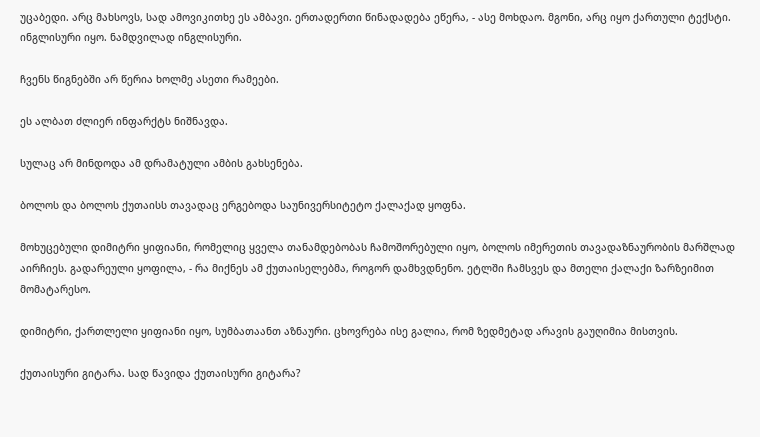უცაბედი. არც მახსოვს, სად ამოვიკითხე ეს ამბავი. ერთადერთი წინადადება ეწერა, - ასე მოხდაო. მგონი, არც იყო ქართული ტექსტი. ინგლისური იყო. ნამდვილად ინგლისური.

ჩვენს წიგნებში არ წერია ხოლმე ასეთი რამეები.

ეს ალბათ ძლიერ ინფარქტს ნიშნავდა.

სულაც არ მინდოდა ამ დრამატული ამბის გახსენება.

ბოლოს და ბოლოს ქუთაისს თავადაც ერგებოდა საუნივერსიტეტო ქალაქად ყოფნა.

მოხუცებული დიმიტრი ყიფიანი, რომელიც ყველა თანამდებობას ჩამოშორებული იყო, ბოლოს იმერეთის თავადაზნაურობის მარშლად აირჩიეს. გადარეული ყოფილა, - რა მიქნეს ამ ქუთაისელებმა, როგორ დამხვდნენო. ეტლში ჩამსვეს და მთელი ქალაქი ზარზეიმით მომატარესო.

დიმიტრი, ქართლელი ყიფიანი იყო, სუმბათაანთ აზნაური. ცხოვრება ისე გალია, რომ ზედმეტად არავის გაუღიმია მისთვის.

ქუთაისური გიტარა. სად წავიდა ქუთაისური გიტარა?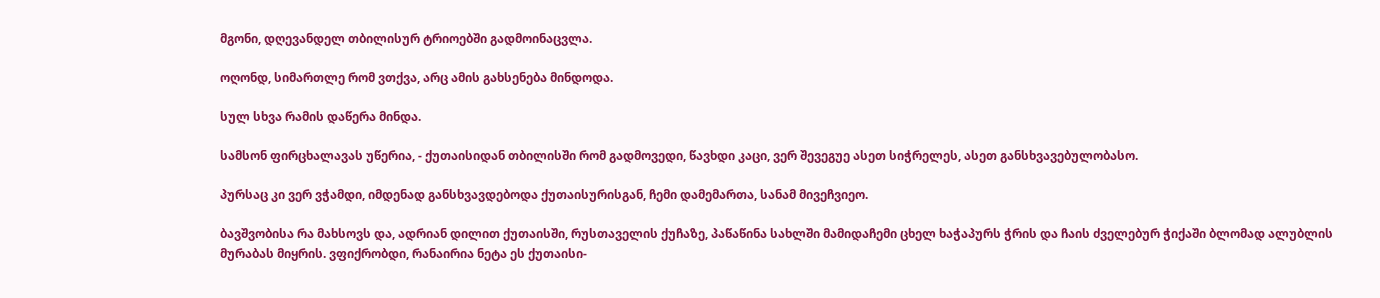მგონი, დღევანდელ თბილისურ ტრიოებში გადმოინაცვლა.

ოღონდ, სიმართლე რომ ვთქვა, არც ამის გახსენება მინდოდა.

სულ სხვა რამის დაწერა მინდა.

სამსონ ფირცხალავას უწერია, - ქუთაისიდან თბილისში რომ გადმოვედი, წავხდი კაცი, ვერ შევეგუე ასეთ სიჭრელეს, ასეთ განსხვავებულობასო.

პურსაც კი ვერ ვჭამდი, იმდენად განსხვავდებოდა ქუთაისურისგან, ჩემი დამემართა, სანამ მივეჩვიეო.

ბავშვობისა რა მახსოვს და, ადრიან დილით ქუთაისში, რუსთაველის ქუჩაზე, პაწაწინა სახლში მამიდაჩემი ცხელ ხაჭაპურს ჭრის და ჩაის ძველებურ ჭიქაში ბლომად ალუბლის მურაბას მიყრის. ვფიქრობდი, რანაირია ნეტა ეს ქუთაისი-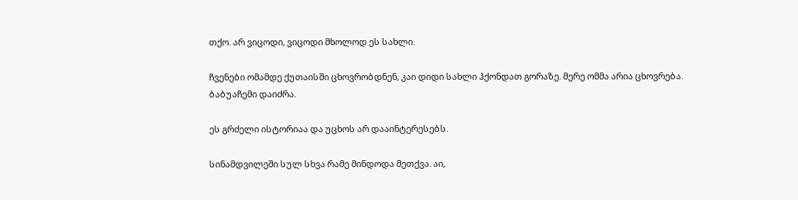თქო. არ ვიცოდი, ვიცოდი მხოლოდ ეს სახლი.

ჩვენები ომამდე ქუთაისში ცხოვრობდნენ, კაი დიდი სახლი ჰქონდათ გორაზე. მერე ომმა არია ცხოვრება. ბაბუაჩემი დაიძრა.

ეს გრძელი ისტორიაა და უცხოს არ დააინტერესებს.

სინამდვილეში სულ სხვა რამე მინდოდა მეთქვა. აი,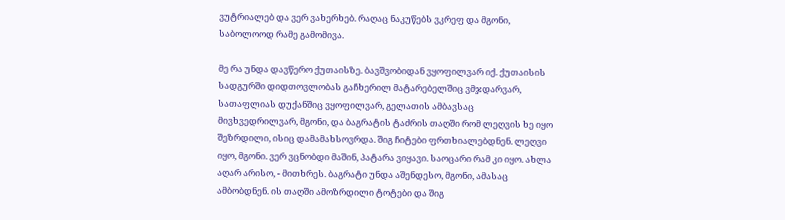ვუტრიალებ და ვერ ვახერხებ. რაღაც ნაკუწებს ვკრეფ და მგონი, საბოლოოდ რამე გამომივა.

მე რა უნდა დავწერო ქუთაისზე. ბავშვობიდან ვყოფილვარ იქ. ქუთაისის სადგურში დიდთოვლობას გაჩხერილ მატარებელშიც ვმჯდარვარ, სათაფლიას დუქანშიც ვყოფილვარ, გელათის ამბავსაც მივხვედრილვარ, მგონი, და ბაგრატის ტაძრის თაღში რომ ლეღვის ხე იყო შეზრდილი, ისიც დამამახსოვრდა. შიგ ჩიტები ფრთხიალებდნენ. ლეღვი იყო, მგონი. ვერ ვცნობდი მაშინ, პატარა ვიყავი. საოცარი რამ კი იყო. ახლა აღარ არისო, - მითხრეს. ბაგრატი უნდა აშენდესო, მგონი, ამასაც ამბობდნენ. ის თაღში ამოზრდილი ტოტები და შიგ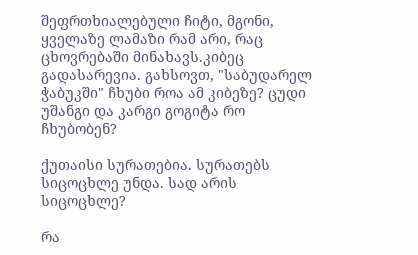შეფრთხიალებული ჩიტი, მგონი, ყველაზე ლამაზი რამ არი, რაც ცხოვრებაში მინახავს.კიბეც გადასარევია. გახსოვთ, "საბუდარელ ჭაბუკში" ჩხუბი როა ამ კიბეზე? ცუდი უშანგი და კარგი გოგიტა რო ჩხუბობენ?

ქუთაისი სურათებია. სურათებს სიცოცხლე უნდა. სად არის სიცოცხლე?

რა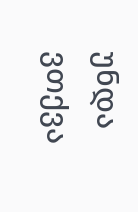უნდა ვთქვა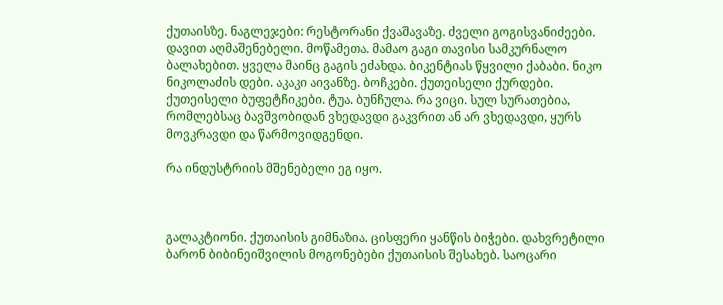ქუთაისზე. ნაგლეჯები: რესტორანი ქვაშავაზე. ძველი გოგისვანიძეები. დავით აღმაშენებელი. მოწამეთა. მამაო გაგი თავისი სამკურნალო ბალახებით. ყველა მაინც გაგის ეძახდა. ბიკენტიას წყვილი ქაბაბი. ნიკო ნიკოლაძის დები. აკაკი აივანზე. ბოჩკები. ქუთეისელი ქურდები. ქუთეისელი ბუფეტჩიკები. ტუა. ბუნჩულა. რა ვიცი. სულ სურათებია, რომლებსაც ბავშვობიდან ვხედავდი გაკვრით ან არ ვხედავდი, ყურს მოვკრავდი და წარმოვიდგენდი.

რა ინდუსტრიის მშენებელი ეგ იყო.



გალაკტიონი. ქუთაისის გიმნაზია. ცისფერი ყანწის ბიჭები. დახვრეტილი ბარონ ბიბინეიშვილის მოგონებები ქუთაისის შესახებ. საოცარი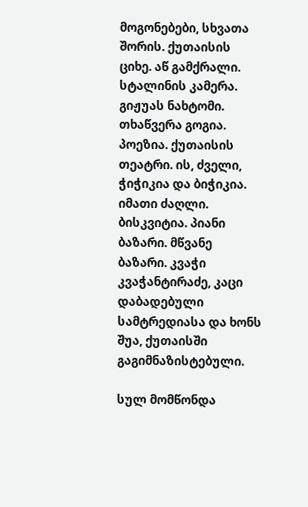მოგონებები, სხვათა შორის. ქუთაისის ციხე. აწ გამქრალი. სტალინის კამერა. გიჟუას ნახტომი. თხაწვერა გოგია. პოეზია. ქუთაისის თეატრი. ის, ძველი, ჭიჭიკია და ბიჭიკია. იმათი ძაღლი. ბისკვიტია. პიანი ბაზარი. მწვანე ბაზარი. კვაჭი კვაჭანტირაძე, კაცი დაბადებული სამტრედიასა და ხონს შუა, ქუთაისში გაგიმნაზისტებული.

სულ მომწონდა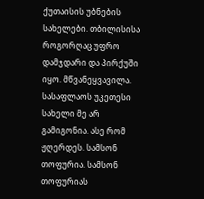ქუთაისის უბნების სახელები. თბილისისა როგორღაც უფრო დამჯდარი და პირქუში იყო. მწვანეყვავილა. სასაფლაოს უკეთესი სახელი მე არ გამიგონია. ასე რომ ჟღერდეს. სამსონ თოფურია. სამსონ თოფურიას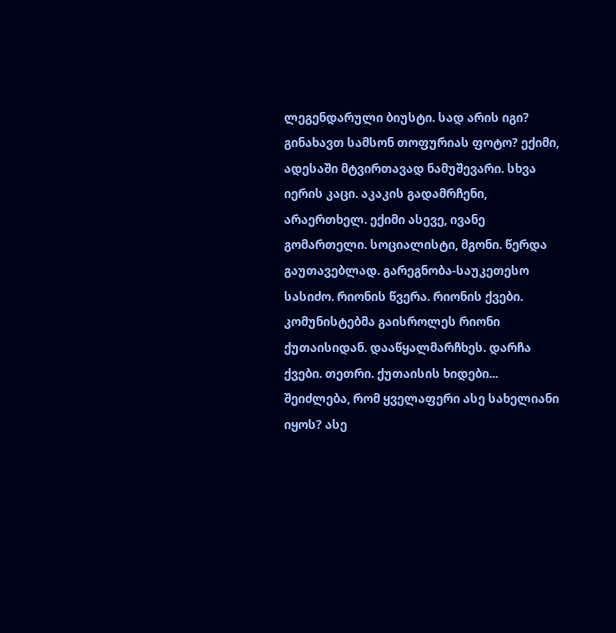ლეგენდარული ბიუსტი. სად არის იგი? გინახავთ სამსონ თოფურიას ფოტო? ექიმი, ადესაში მტვირთავად ნამუშევარი. სხვა იერის კაცი. აკაკის გადამრჩენი, არაერთხელ. ექიმი ასევე, ივანე გომართელი. სოციალისტი, მგონი. წერდა გაუთავებლად. გარეგნობა-საუკეთესო სასიძო. რიონის წვერა. რიონის ქვები. კომუნისტებმა გაისროლეს რიონი ქუთაისიდან. დააწყალმარჩხეს. დარჩა ქვები. თეთრი. ქუთაისის ხიდები... შეიძლება, რომ ყველაფერი ასე სახელიანი იყოს? ასე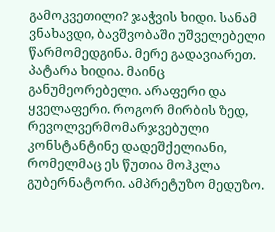გამოკვეთილი? ჯაჭვის ხიდი. სანამ ვნახავდი, ბავშვობაში უშველებელი წარმომედგინა. მერე გადავიარეთ. პატარა ხიდია. მაინც განუმეორებელი. არაფერი და ყველაფერი. როგორ მირბის ზედ, რევოლვერმომარჯვებული კონსტანტინე დადეშქელიანი, რომელმაც ეს წუთია მოჰკლა გუბერნატორი. ამპრეტუზო მედუზო.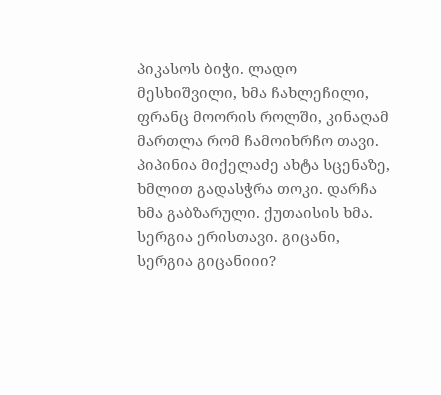პიკასოს ბიჭი. ლადო მესხიშვილი, ხმა ჩახლეჩილი, ფრანც მოორის როლში, კინაღამ მართლა რომ ჩამოიხრჩო თავი. პიპინია მიქელაძე ახტა სცენაზე, ხმლით გადასჭრა თოკი. დარჩა ხმა გაბზარული. ქუთაისის ხმა. სერგია ერისთავი. გიცანი, სერგია გიცანიიი?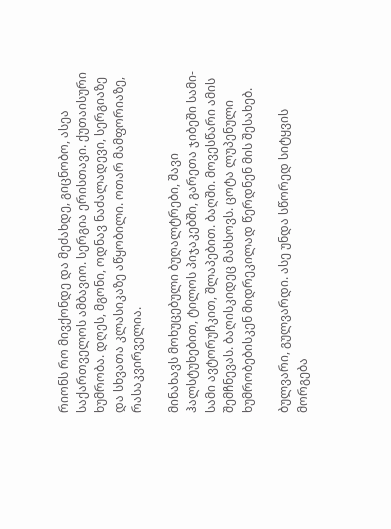რიონს რო მივქონდე და მეძახდე, გიცნობო, ასეა საქართველოს ამბავიო. სერგია ერისთავი. ქუთაისური ხუმრობა. დღეს, მგონი, ოდნავ ნაძალადევი, სერგიაზე და სხვათა კლასიკაზე აწყობილი. ოთარ მამფორიაზე, რასაკვირველია.

მინახავს მოხუცებული ბუღალტრები, შავი ჰალსტუხებით, ტილოს პიჯაკებში, გარეთა ჯიბეში სამი-სამი ავტორუჩკით, შლაპებით. ბაღში. მოვესწარი ამის შემჩნევას. ბაღისკიდეც მახსოვს. ცოტა ლუპენული ხუმრობებისკენ მიდრეკილად წერდნენ მის შესახებ.

ბულვარი, გულვარდი. ასე უნდა სწორედ სიტყვის მორგება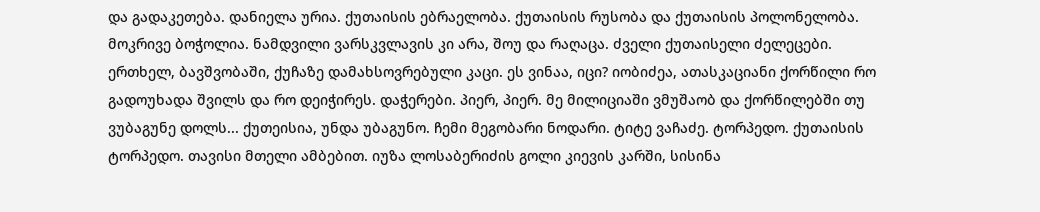და გადაკეთება. დანიელა ურია. ქუთაისის ებრაელობა. ქუთაისის რუსობა და ქუთაისის პოლონელობა. მოკრივე ბოჭოლია. ნამდვილი ვარსკვლავის კი არა, შოუ და რაღაცა. ძველი ქუთაისელი ძელეცები. ერთხელ, ბავშვობაში, ქუჩაზე დამახსოვრებული კაცი. ეს ვინაა, იცი? იობიძეა, ათასკაციანი ქორწილი რო გადოუხადა შვილს და რო დეიჭირეს. დაჭერები. პიერ, პიერ. მე მილიციაში ვმუშაობ და ქორწილებში თუ ვუბაგუნე დოლს... ქუთეისია, უნდა უბაგუნო. ჩემი მეგობარი ნოდარი. ტიტე ვაჩაძე. ტორპედო. ქუთაისის ტორპედო. თავისი მთელი ამბებით. იუზა ლოსაბერიძის გოლი კიევის კარში, სისინა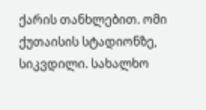ქარის თანხლებით. ომი ქუთაისის სტადიონზე, სიკვდილი. სახალხო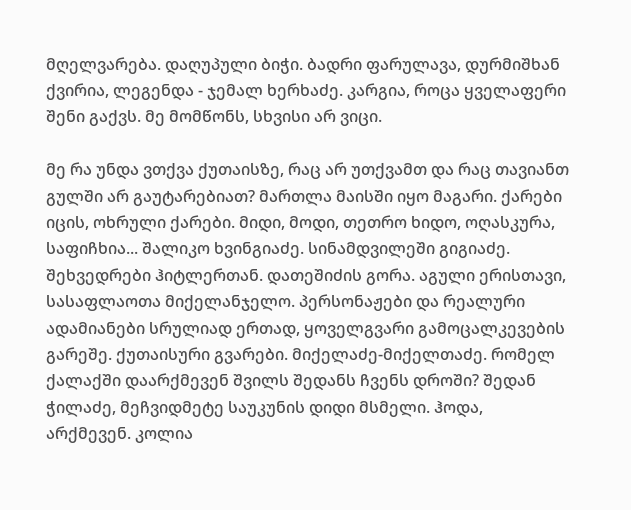მღელვარება. დაღუპული ბიჭი. ბადრი ფარულავა, დურმიშხან ქვირია, ლეგენდა - ჯემალ ხერხაძე. კარგია, როცა ყველაფერი შენი გაქვს. მე მომწონს, სხვისი არ ვიცი.

მე რა უნდა ვთქვა ქუთაისზე, რაც არ უთქვამთ და რაც თავიანთ გულში არ გაუტარებიათ? მართლა მაისში იყო მაგარი. ქარები იცის, ოხრული ქარები. მიდი, მოდი, თეთრო ხიდო, ოღასკურა, საფიჩხია... შალიკო ხვინგიაძე. სინამდვილეში გიგიაძე. შეხვედრები ჰიტლერთან. დათეშიძის გორა. აგული ერისთავი, სასაფლაოთა მიქელანჯელო. პერსონაჟები და რეალური ადამიანები სრულიად ერთად, ყოველგვარი გამოცალკევების გარეშე. ქუთაისური გვარები. მიქელაძე-მიქელთაძე. რომელ ქალაქში დაარქმევენ შვილს შედანს ჩვენს დროში? შედან ჭილაძე, მეჩვიდმეტე საუკუნის დიდი მსმელი. ჰოდა, არქმევენ. კოლია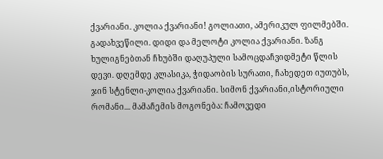ქვარიანი. კოლია ქვარიანი! გოლიათი, ამერიკულ ფილმებში. გადახვეწილი. დიდი და მელოტი კოლია ქვარიანი. ზანგ ხულიგნებთან ჩხუბში დაღუპული სამოცდაჩვიდმეტი წლის დევი. დღემდე კლასიკა, ჭიდაობის სურათი, ჩახედეთ იუთუბს, ჯინ სტენლი-კოლია ქვარიანი. სიმონ ქვარიანი,ისტორიული რომანი... მამაჩემის მოგონება: ჩამოვედი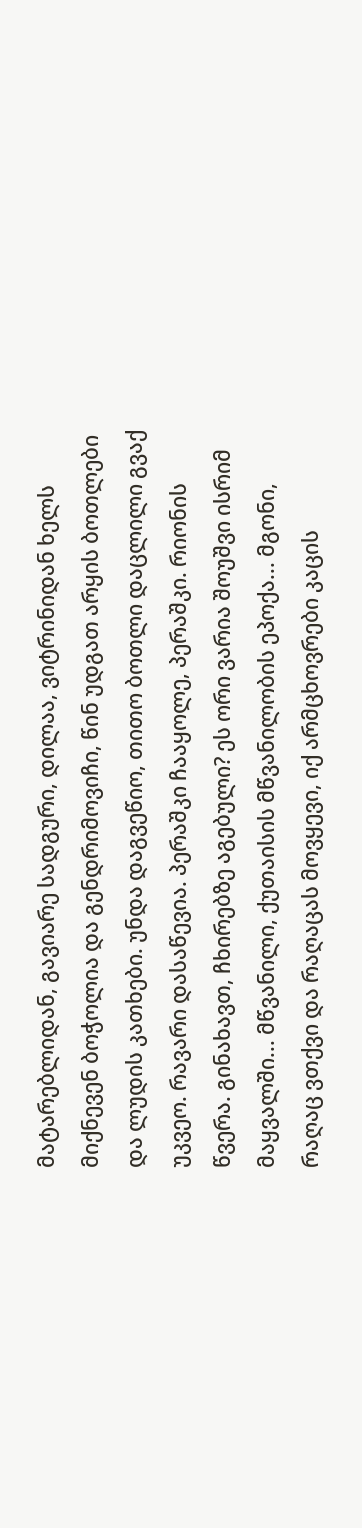მატარებლიდან, გავიარე სადგური, დილაა, ვიტრინიდან ხელს მიქნევენ ბოჭოლია და გენდრიმოვიჩი, წინ უდგათ არყის ბოთლები და ლუდის კათხები. უნდა დაგვეწიო, თითო ბოთლი დაცლილი გვაქ უკვეო. რავარი დასაწევია. პერაშკი ჩააყოლე, პერაშკი. რიონის წვერა. გინახავთ, ჩხირებზე აგებული? ეს ორი ვარია შოუშვი ისრიმ მაყვალში... მწვანილი, ქუთაისის მწვანილობის ეპოქა... მგონი, რაღაც ვთქვი და რაღაცას მოვყევი, იქ არმცხოვრები კაცის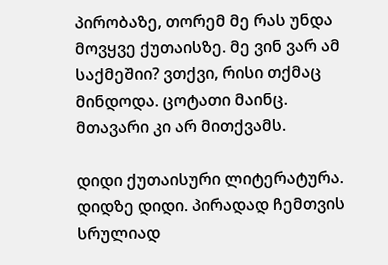პირობაზე, თორემ მე რას უნდა მოვყვე ქუთაისზე. მე ვინ ვარ ამ საქმეშიი? ვთქვი, რისი თქმაც მინდოდა. ცოტათი მაინც. მთავარი კი არ მითქვამს.

დიდი ქუთაისური ლიტერატურა. დიდზე დიდი. პირადად ჩემთვის სრულიად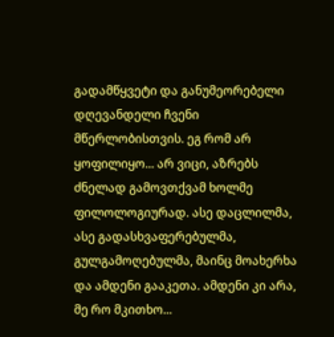გადამწყვეტი და განუმეორებელი დღევანდელი ჩვენი მწერლობისთვის. ეგ რომ არ ყოფილიყო... არ ვიცი, აზრებს ძნელად გამოვთქვამ ხოლმე ფილოლოგიურად. ასე დაცლილმა, ასე გადასხვაფერებულმა, გულგამოღებულმა, მაინც მოახერხა და ამდენი გააკეთა. ამდენი კი არა, მე რო მკითხო...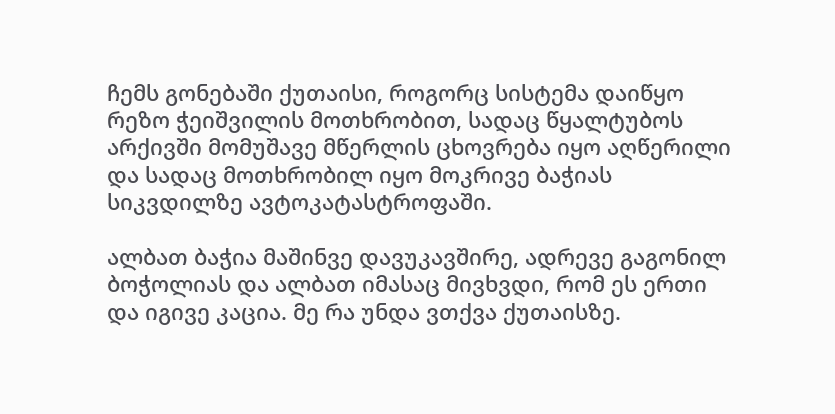ჩემს გონებაში ქუთაისი, როგორც სისტემა დაიწყო რეზო ჭეიშვილის მოთხრობით, სადაც წყალტუბოს არქივში მომუშავე მწერლის ცხოვრება იყო აღწერილი და სადაც მოთხრობილ იყო მოკრივე ბაჭიას სიკვდილზე ავტოკატასტროფაში.

ალბათ ბაჭია მაშინვე დავუკავშირე, ადრევე გაგონილ ბოჭოლიას და ალბათ იმასაც მივხვდი, რომ ეს ერთი და იგივე კაცია. მე რა უნდა ვთქვა ქუთაისზე.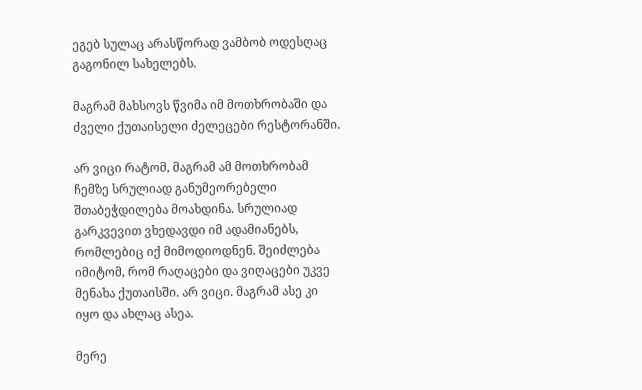ეგებ სულაც არასწორად ვამბობ ოდესღაც გაგონილ სახელებს.

მაგრამ მახსოვს წვიმა იმ მოთხრობაში და ძველი ქუთაისელი ძელეცები რესტორანში.

არ ვიცი რატომ, მაგრამ ამ მოთხრობამ ჩემზე სრულიად განუმეორებელი შთაბეჭდილება მოახდინა. სრულიად გარკვევით ვხედავდი იმ ადამიანებს, რომლებიც იქ მიმოდიოდნენ. შეიძლება იმიტომ, რომ რაღაცები და ვიღაცები უკვე მენახა ქუთაისში. არ ვიცი. მაგრამ ასე კი იყო და ახლაც ასეა.

მერე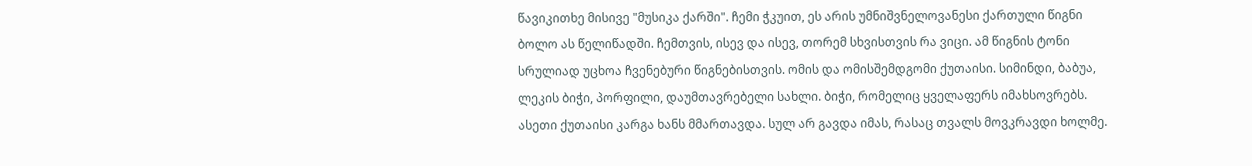წავიკითხე მისივე "მუსიკა ქარში". ჩემი ჭკუით, ეს არის უმნიშვნელოვანესი ქართული წიგნი ბოლო ას წელიწადში. ჩემთვის, ისევ და ისევ, თორემ სხვისთვის რა ვიცი. ამ წიგნის ტონი სრულიად უცხოა ჩვენებური წიგნებისთვის. ომის და ომისშემდგომი ქუთაისი. სიმინდი, ბაბუა, ლეკის ბიჭი, პორფილი, დაუმთავრებელი სახლი. ბიჭი, რომელიც ყველაფერს იმახსოვრებს. ასეთი ქუთაისი კარგა ხანს მმართავდა. სულ არ გავდა იმას, რასაც თვალს მოვკრავდი ხოლმე.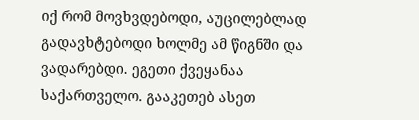იქ რომ მოვხვდებოდი, აუცილებლად გადავხტებოდი ხოლმე ამ წიგნში და ვადარებდი. ეგეთი ქვეყანაა საქართველო. გააკეთებ ასეთ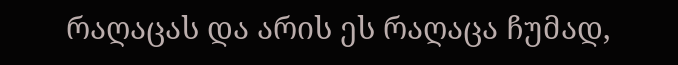რაღაცას და არის ეს რაღაცა ჩუმად,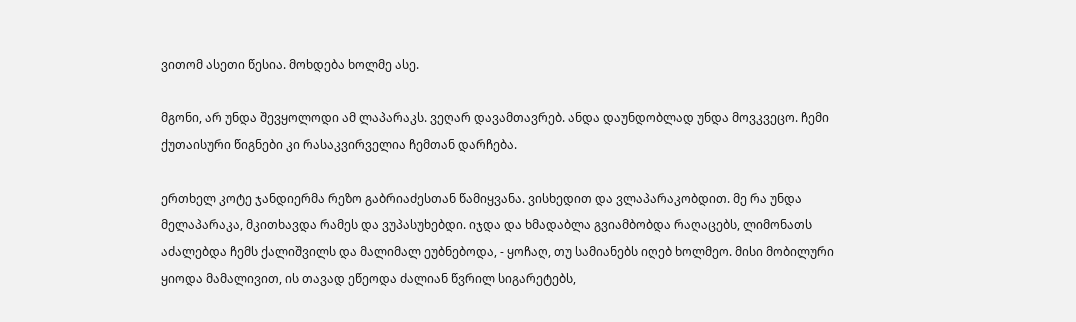ვითომ ასეთი წესია. მოხდება ხოლმე ასე.

მგონი, არ უნდა შევყოლოდი ამ ლაპარაკს. ვეღარ დავამთავრებ. ანდა დაუნდობლად უნდა მოვკვეცო. ჩემი ქუთაისური წიგნები კი რასაკვირველია ჩემთან დარჩება.

ერთხელ კოტე ჯანდიერმა რეზო გაბრიაძესთან წამიყვანა. ვისხედით და ვლაპარაკობდით. მე რა უნდა მელაპარაკა, მკითხავდა რამეს და ვუპასუხებდი. იჯდა და ხმადაბლა გვიამბობდა რაღაცებს, ლიმონათს აძალებდა ჩემს ქალიშვილს და მალიმალ ეუბნებოდა, - ყოჩაღ, თუ სამიანებს იღებ ხოლმეო. მისი მობილური ყიოდა მამალივით, ის თავად ეწეოდა ძალიან წვრილ სიგარეტებს,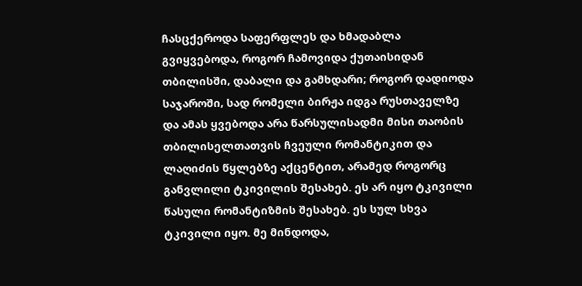ჩასცქეროდა საფერფლეს და ხმადაბლა გვიყვებოდა, როგორ ჩამოვიდა ქუთაისიდან თბილისში, დაბალი და გამხდარი; როგორ დადიოდა საჯაროში, სად რომელი ბირჟა იდგა რუსთაველზე და ამას ყვებოდა არა წარსულისადმი მისი თაობის თბილისელთათვის ჩვეული რომანტიკით და ლაღიძის წყლებზე აქცენტით, არამედ როგორც განვლილი ტკივილის შესახებ. ეს არ იყო ტკივილი წასული რომანტიზმის შესახებ. ეს სულ სხვა ტკივილი იყო. მე მინდოდა,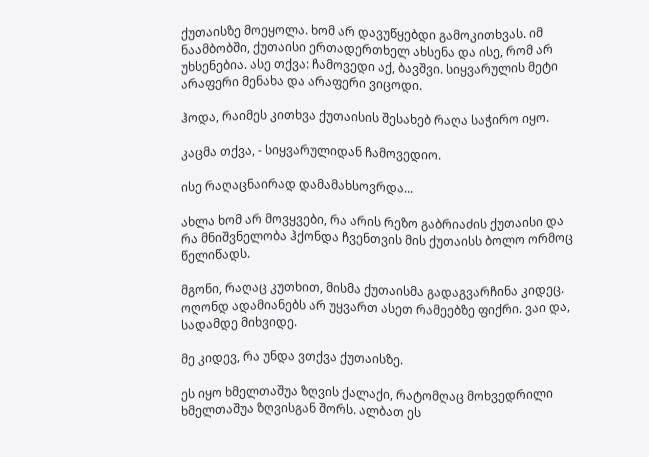ქუთაისზე მოეყოლა. ხომ არ დავუწყებდი გამოკითხვას. იმ ნაამბობში, ქუთაისი ერთადერთხელ ახსენა და ისე, რომ არ უხსენებია. ასე თქვა: ჩამოვედი აქ, ბავშვი. სიყვარულის მეტი არაფერი მენახა და არაფერი ვიცოდი.

ჰოდა, რაიმეს კითხვა ქუთაისის შესახებ რაღა საჭირო იყო.

კაცმა თქვა, - სიყვარულიდან ჩამოვედიო.

ისე რაღაცნაირად დამამახსოვრდა...

ახლა ხომ არ მოვყვები, რა არის რეზო გაბრიაძის ქუთაისი და რა მნიშვნელობა ჰქონდა ჩვენთვის მის ქუთაისს ბოლო ორმოც წელიწადს.

მგონი, რაღაც კუთხით, მისმა ქუთაისმა გადაგვარჩინა კიდეც. ოღონდ ადამიანებს არ უყვართ ასეთ რამეებზე ფიქრი. ვაი და, სადამდე მიხვიდე.

მე კიდევ, რა უნდა ვთქვა ქუთაისზე.

ეს იყო ხმელთაშუა ზღვის ქალაქი, რატომღაც მოხვედრილი ხმელთაშუა ზღვისგან შორს. ალბათ ეს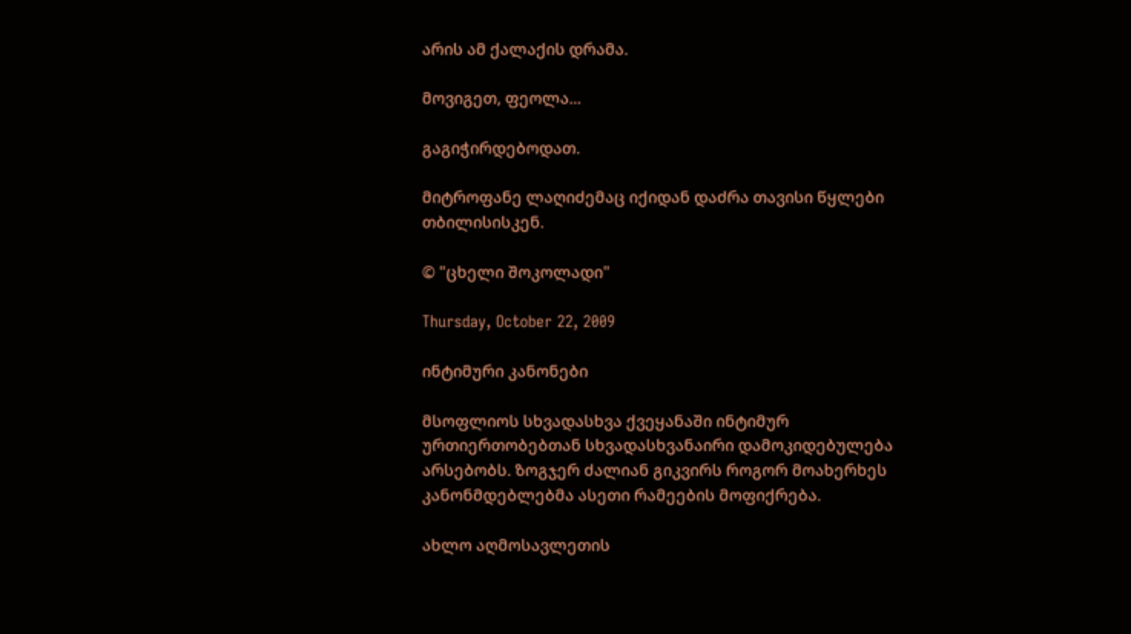არის ამ ქალაქის დრამა.

მოვიგეთ, ფეოლა...

გაგიჭირდებოდათ.

მიტროფანე ლაღიძემაც იქიდან დაძრა თავისი წყლები თბილისისკენ.

© "ცხელი შოკოლადი"

Thursday, October 22, 2009

ინტიმური კანონები

მსოფლიოს სხვადასხვა ქვეყანაში ინტიმურ ურთიერთობებთან სხვადასხვანაირი დამოკიდებულება არსებობს. ზოგჯერ ძალიან გიკვირს როგორ მოახერხეს კანონმდებლებმა ასეთი რამეების მოფიქრება.

ახლო აღმოსავლეთის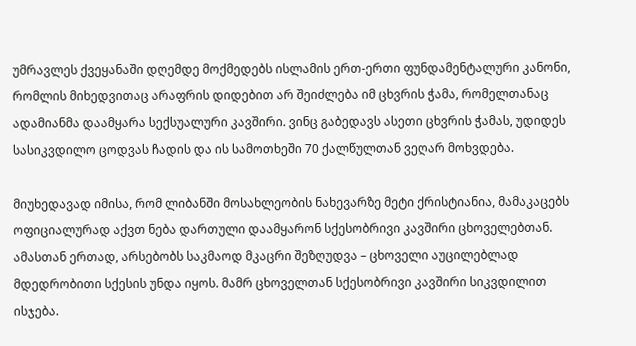უმრავლეს ქვეყანაში დღემდე მოქმედებს ისლამის ერთ-ერთი ფუნდამენტალური კანონი, რომლის მიხედვითაც არაფრის დიდებით არ შეიძლება იმ ცხვრის ჭამა, რომელთანაც ადამიანმა დაამყარა სექსუალური კავშირი. ვინც გაბედავს ასეთი ცხვრის ჭამას, უდიდეს სასიკვდილო ცოდვას ჩადის და ის სამოთხეში 70 ქალწულთან ვეღარ მოხვდება.

მიუხედავად იმისა, რომ ლიბანში მოსახლეობის ნახევარზე მეტი ქრისტიანია, მამაკაცებს ოფიციალურად აქვთ ნება დართული დაამყარონ სქესობრივი კავშირი ცხოველებთან. ამასთან ერთად, არსებობს საკმაოდ მკაცრი შეზღუდვა – ცხოველი აუცილებლად მდედრობითი სქესის უნდა იყოს. მამრ ცხოველთან სქესობრივი კავშირი სიკვდილით ისჯება.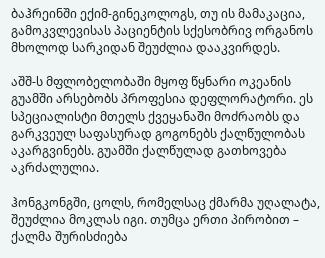ბაჰრეინში ექიმ-გინეკოლოგს, თუ ის მამაკაცია, გამოკვლევისას პაციენტის სქესობრივ ორგანოს მხოლოდ სარკიდან შეუძლია დააკვირდეს.

აშშ-ს მფლობელობაში მყოფ წყნარი ოკეანის გუამში არსებობს პროფესია დეფლორატორი. ეს სპეციალისტი მთელს ქვეყანაში მოძრაობს და გარკვეულ საფასურად გოგონებს ქალწულობას აკარგვინებს. გუამში ქალწულად გათხოვება აკრძალულია.

ჰონგკონგში, ცოლს, რომელსაც ქმარმა უღალატა, შეუძლია მოკლას იგი. თუმცა ერთი პირობით – ქალმა შურისძიება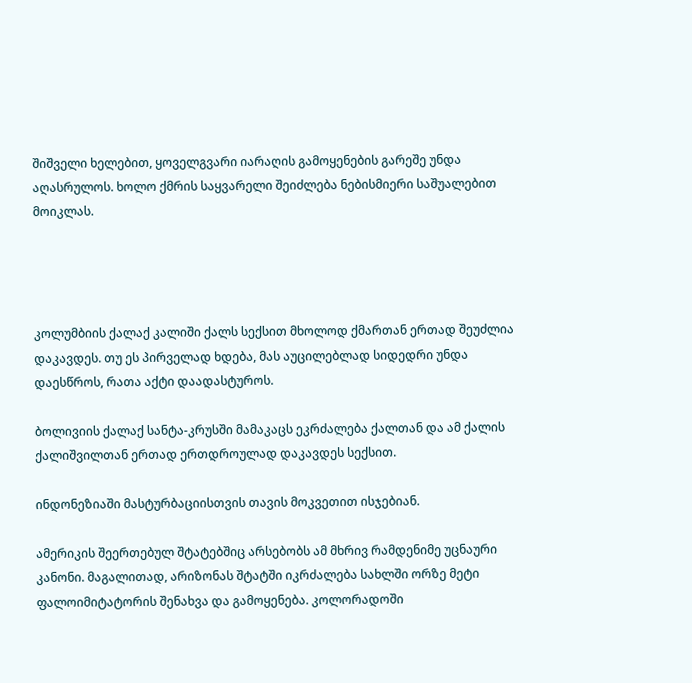შიშველი ხელებით, ყოველგვარი იარაღის გამოყენების გარეშე უნდა აღასრულოს. ხოლო ქმრის საყვარელი შეიძლება ნებისმიერი საშუალებით მოიკლას.




კოლუმბიის ქალაქ კალიში ქალს სექსით მხოლოდ ქმართან ერთად შეუძლია დაკავდეს. თუ ეს პირველად ხდება, მას აუცილებლად სიდედრი უნდა დაესწროს, რათა აქტი დაადასტუროს.

ბოლივიის ქალაქ სანტა-კრუსში მამაკაცს ეკრძალება ქალთან და ამ ქალის ქალიშვილთან ერთად ერთდროულად დაკავდეს სექსით.

ინდონეზიაში მასტურბაციისთვის თავის მოკვეთით ისჯებიან.

ამერიკის შეერთებულ შტატებშიც არსებობს ამ მხრივ რამდენიმე უცნაური კანონი. მაგალითად, არიზონას შტატში იკრძალება სახლში ორზე მეტი ფალოიმიტატორის შენახვა და გამოყენება. კოლორადოში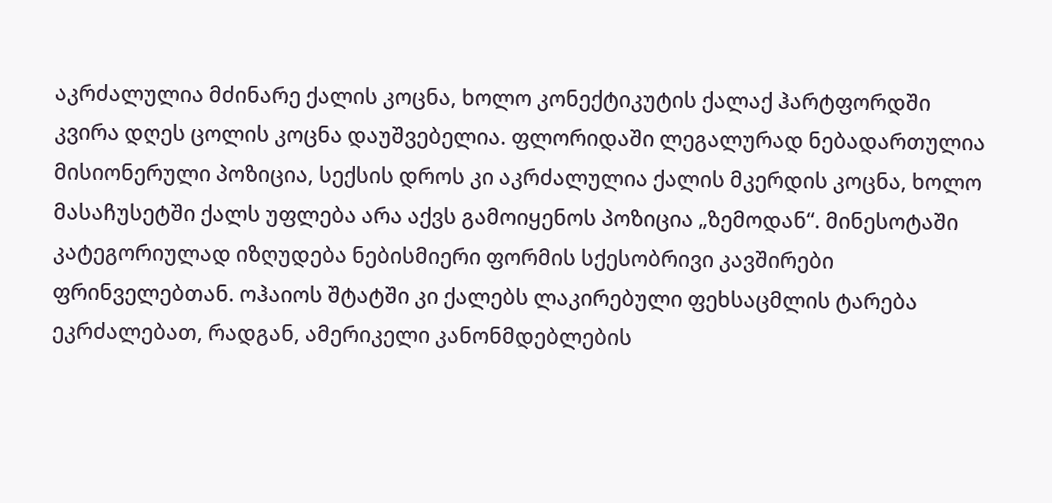აკრძალულია მძინარე ქალის კოცნა, ხოლო კონექტიკუტის ქალაქ ჰარტფორდში კვირა დღეს ცოლის კოცნა დაუშვებელია. ფლორიდაში ლეგალურად ნებადართულია მისიონერული პოზიცია, სექსის დროს კი აკრძალულია ქალის მკერდის კოცნა, ხოლო მასაჩუსეტში ქალს უფლება არა აქვს გამოიყენოს პოზიცია „ზემოდან“. მინესოტაში კატეგორიულად იზღუდება ნებისმიერი ფორმის სქესობრივი კავშირები ფრინველებთან. ოჰაიოს შტატში კი ქალებს ლაკირებული ფეხსაცმლის ტარება ეკრძალებათ, რადგან, ამერიკელი კანონმდებლების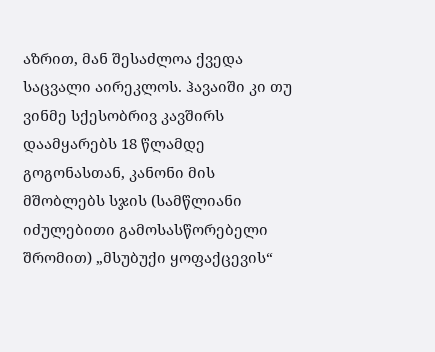აზრით, მან შესაძლოა ქვედა საცვალი აირეკლოს. ჰავაიში კი თუ ვინმე სქესობრივ კავშირს დაამყარებს 18 წლამდე გოგონასთან, კანონი მის მშობლებს სჯის (სამწლიანი იძულებითი გამოსასწორებელი შრომით) „მსუბუქი ყოფაქცევის“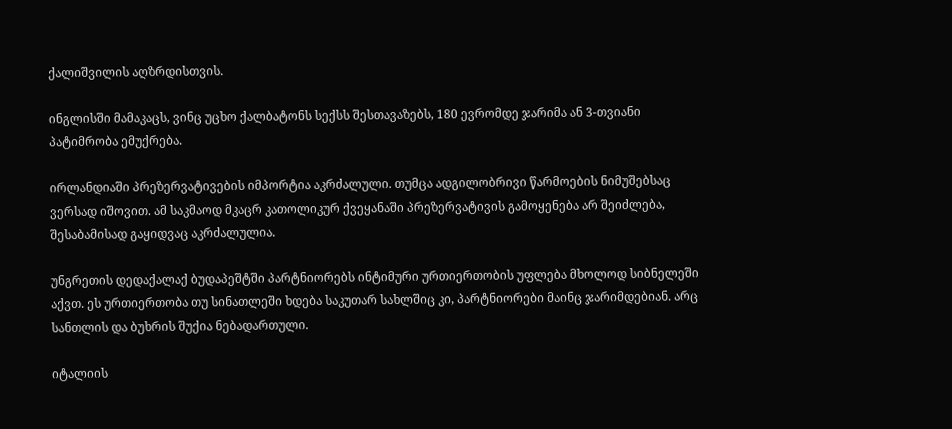ქალიშვილის აღზრდისთვის.

ინგლისში მამაკაცს, ვინც უცხო ქალბატონს სექსს შესთავაზებს, 180 ევრომდე ჯარიმა ან 3-თვიანი პატიმრობა ემუქრება.

ირლანდიაში პრეზერვატივების იმპორტია აკრძალული. თუმცა ადგილობრივი წარმოების ნიმუშებსაც ვერსად იშოვით. ამ საკმაოდ მკაცრ კათოლიკურ ქვეყანაში პრეზერვატივის გამოყენება არ შეიძლება, შესაბამისად გაყიდვაც აკრძალულია.

უნგრეთის დედაქალაქ ბუდაპეშტში პარტნიორებს ინტიმური ურთიერთობის უფლება მხოლოდ სიბნელეში აქვთ. ეს ურთიერთობა თუ სინათლეში ხდება საკუთარ სახლშიც კი, პარტნიორები მაინც ჯარიმდებიან. არც სანთლის და ბუხრის შუქია ნებადართული.

იტალიის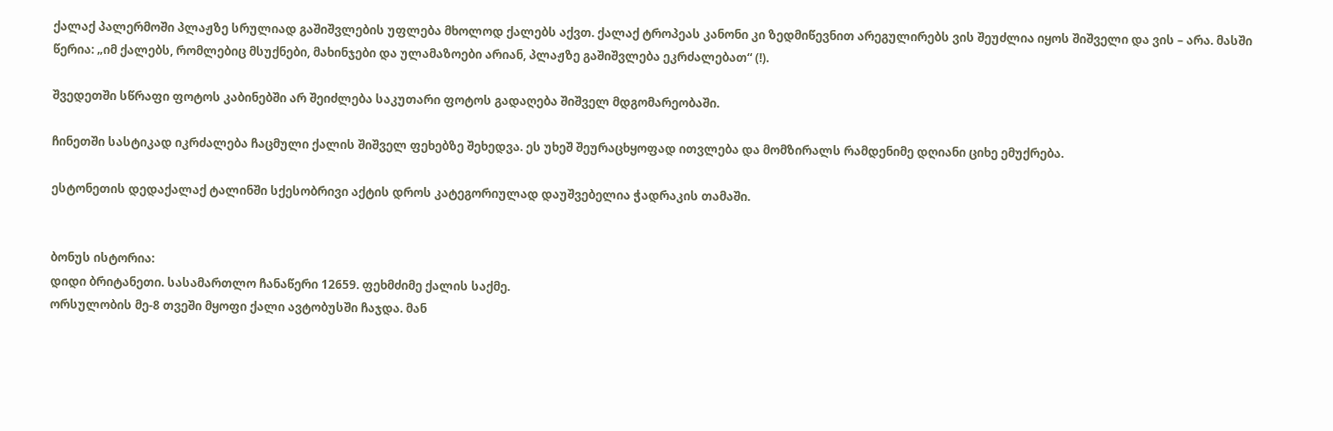ქალაქ პალერმოში პლაჟზე სრულიად გაშიშვლების უფლება მხოლოდ ქალებს აქვთ. ქალაქ ტროპეას კანონი კი ზედმიწევნით არეგულირებს ვის შეუძლია იყოს შიშველი და ვის – არა. მასში წერია: „იმ ქალებს, რომლებიც მსუქნები, მახინჯები და ულამაზოები არიან, პლაჟზე გაშიშვლება ეკრძალებათ“ (!).

შვედეთში სწრაფი ფოტოს კაბინებში არ შეიძლება საკუთარი ფოტოს გადაღება შიშველ მდგომარეობაში.

ჩინეთში სასტიკად იკრძალება ჩაცმული ქალის შიშველ ფეხებზე შეხედვა. ეს უხეშ შეურაცხყოფად ითვლება და მომზირალს რამდენიმე დღიანი ციხე ემუქრება.

ესტონეთის დედაქალაქ ტალინში სქესობრივი აქტის დროს კატეგორიულად დაუშვებელია ჭადრაკის თამაში.


ბონუს ისტორია:
დიდი ბრიტანეთი. სასამართლო ჩანაწერი 12659. ფეხმძიმე ქალის საქმე.
ორსულობის მე-8 თვეში მყოფი ქალი ავტობუსში ჩაჯდა. მან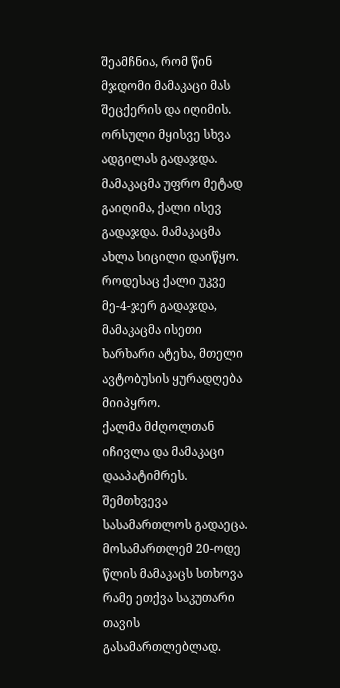შეამჩნია, რომ წინ მჯდომი მამაკაცი მას შეცქერის და იღიმის. ორსული მყისვე სხვა ადგილას გადაჯდა. მამაკაცმა უფრო მეტად გაიღიმა, ქალი ისევ გადაჯდა. მამაკაცმა ახლა სიცილი დაიწყო. როდესაც ქალი უკვე მე-4-ჯერ გადაჯდა, მამაკაცმა ისეთი ხარხარი ატეხა, მთელი ავტობუსის ყურადღება მიიპყრო.
ქალმა მძღოლთან იჩივლა და მამაკაცი დააპატიმრეს.
შემთხვევა სასამართლოს გადაეცა. მოსამართლემ 20-ოდე წლის მამაკაცს სთხოვა რამე ეთქვა საკუთარი თავის გასამართლებლად.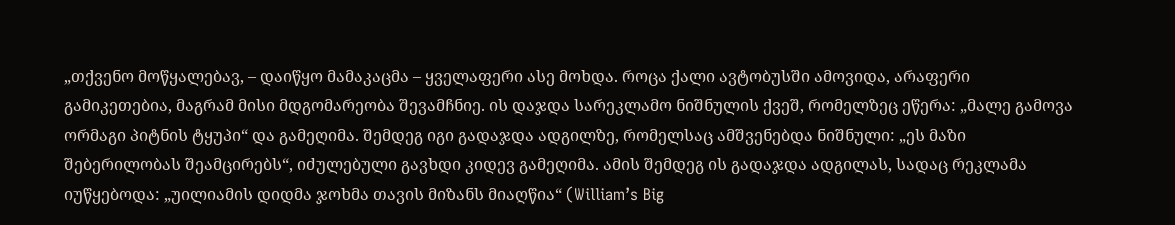„თქვენო მოწყალებავ, – დაიწყო მამაკაცმა – ყველაფერი ასე მოხდა. როცა ქალი ავტობუსში ამოვიდა, არაფერი გამიკეთებია, მაგრამ მისი მდგომარეობა შევამჩნიე. ის დაჯდა სარეკლამო ნიშნულის ქვეშ, რომელზეც ეწერა: „მალე გამოვა ორმაგი პიტნის ტყუპი“ და გამეღიმა. შემდეგ იგი გადაჯდა ადგილზე, რომელსაც ამშვენებდა ნიშნული: „ეს მაზი შებერილობას შეამცირებს“, იძულებული გავხდი კიდევ გამეღიმა. ამის შემდეგ ის გადაჯდა ადგილას, სადაც რეკლამა იუწყებოდა: „უილიამის დიდმა ჯოხმა თავის მიზანს მიაღწია“ (William’s Big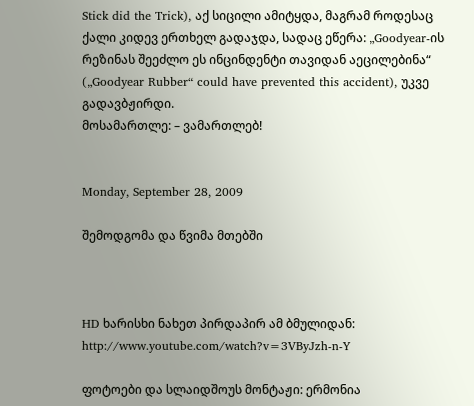Stick did the Trick), აქ სიცილი ამიტყდა, მაგრამ როდესაც ქალი კიდევ ერთხელ გადაჯდა, სადაც ეწერა: „Goodyear-ის რეზინას შეეძლო ეს ინცინდენტი თავიდან აეცილებინა“ („Goodyear Rubber“ could have prevented this accident), უკვე გადავბჟირდი.
მოსამართლე: – ვამართლებ!


Monday, September 28, 2009

შემოდგომა და წვიმა მთებში



HD ხარისხი ნახეთ პირდაპირ ამ ბმულიდან:
http://www.youtube.com/watch?v=3VByJzh-n-Y

ფოტოები და სლაიდშოუს მონტაჟი: ერმონია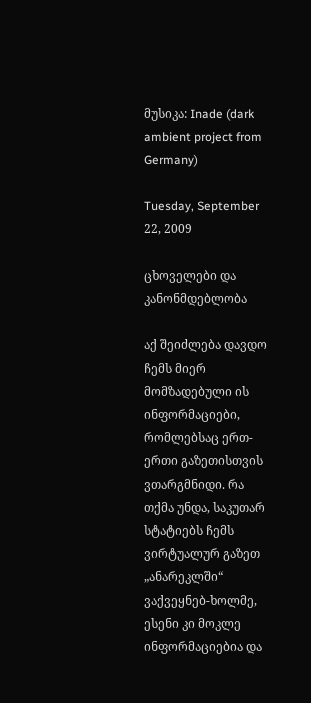მუსიკა: Inade (dark ambient project from Germany)

Tuesday, September 22, 2009

ცხოველები და კანონმდებლობა

აქ შეიძლება დავდო ჩემს მიერ მომზადებული ის ინფორმაციები, რომლებსაც ერთ-ერთი გაზეთისთვის ვთარგმნიდი. რა თქმა უნდა, საკუთარ სტატიებს ჩემს ვირტუალურ გაზეთ „ანარეკლში“ ვაქვეყნებ-ხოლმე, ესენი კი მოკლე ინფორმაციებია და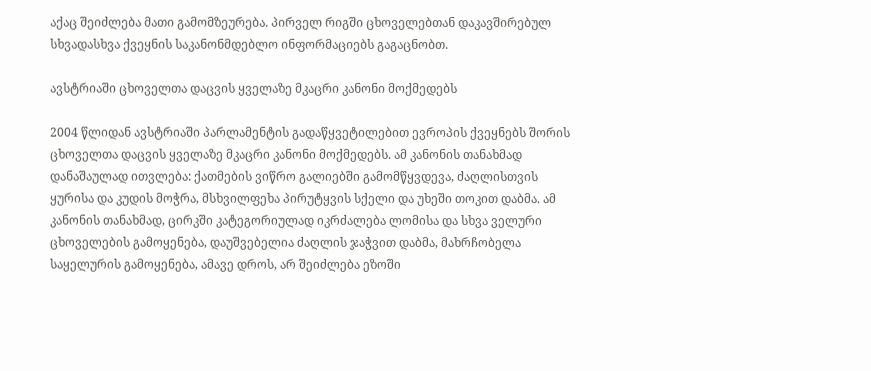აქაც შეიძლება მათი გამომზეურება. პირველ რიგში ცხოველებთან დაკავშირებულ სხვადასხვა ქვეყნის საკანონმდებლო ინფორმაციებს გაგაცნობთ.

ავსტრიაში ცხოველთა დაცვის ყველაზე მკაცრი კანონი მოქმედებს

2004 წლიდან ავსტრიაში პარლამენტის გადაწყვეტილებით ევროპის ქვეყნებს შორის ცხოველთა დაცვის ყველაზე მკაცრი კანონი მოქმედებს. ამ კანონის თანახმად დანაშაულად ითვლება: ქათმების ვიწრო გალიებში გამომწყვდევა, ძაღლისთვის ყურისა და კუდის მოჭრა, მსხვილფეხა პირუტყვის სქელი და უხეში თოკით დაბმა. ამ კანონის თანახმად, ცირკში კატეგორიულად იკრძალება ლომისა და სხვა ველური ცხოველების გამოყენება, დაუშვებელია ძაღლის ჯაჭვით დაბმა, მახრჩობელა საყელურის გამოყენება, ამავე დროს, არ შეიძლება ეზოში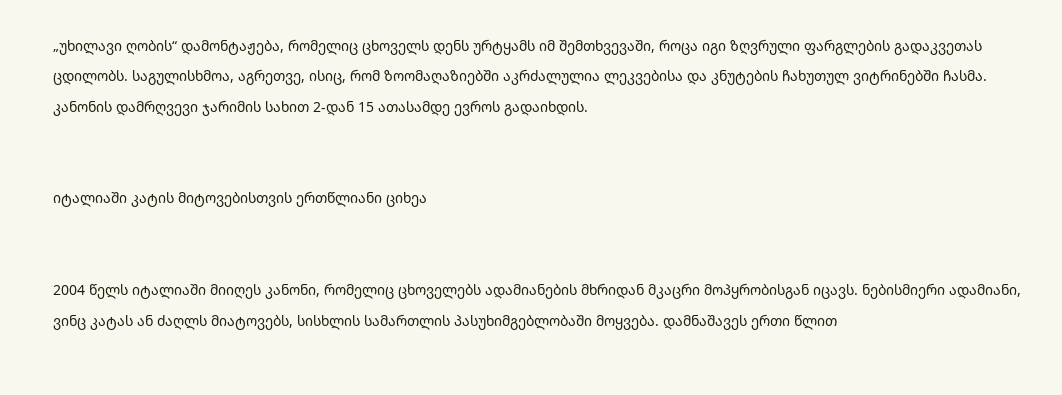„უხილავი ღობის“ დამონტაჟება, რომელიც ცხოველს დენს ურტყამს იმ შემთხვევაში, როცა იგი ზღვრული ფარგლების გადაკვეთას ცდილობს. საგულისხმოა, აგრეთვე, ისიც, რომ ზოომაღაზიებში აკრძალულია ლეკვებისა და კნუტების ჩახუთულ ვიტრინებში ჩასმა. კანონის დამრღვევი ჯარიმის სახით 2-დან 15 ათასამდე ევროს გადაიხდის.


იტალიაში კატის მიტოვებისთვის ერთწლიანი ციხეა


2004 წელს იტალიაში მიიღეს კანონი, რომელიც ცხოველებს ადამიანების მხრიდან მკაცრი მოპყრობისგან იცავს. ნებისმიერი ადამიანი, ვინც კატას ან ძაღლს მიატოვებს, სისხლის სამართლის პასუხიმგებლობაში მოყვება. დამნაშავეს ერთი წლით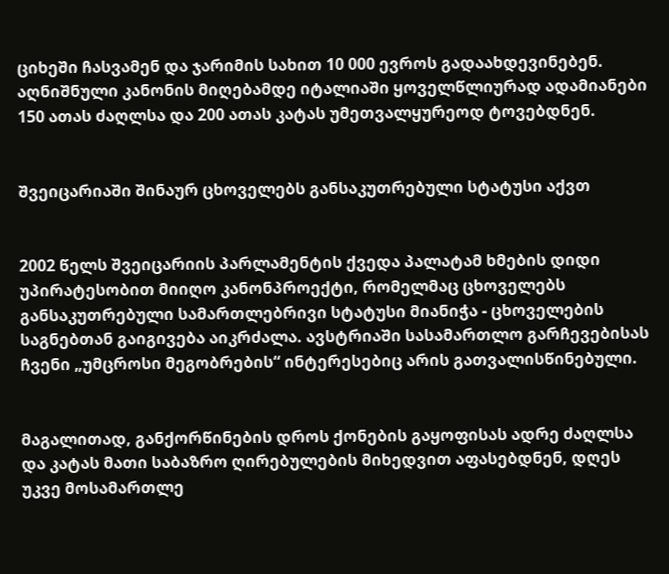ციხეში ჩასვამენ და ჯარიმის სახით 10 000 ევროს გადაახდევინებენ. აღნიშნული კანონის მიღებამდე იტალიაში ყოველწლიურად ადამიანები 150 ათას ძაღლსა და 200 ათას კატას უმეთვალყურეოდ ტოვებდნენ.


შვეიცარიაში შინაურ ცხოველებს განსაკუთრებული სტატუსი აქვთ


2002 წელს შვეიცარიის პარლამენტის ქვედა პალატამ ხმების დიდი უპირატესობით მიიღო კანონპროექტი, რომელმაც ცხოველებს განსაკუთრებული სამართლებრივი სტატუსი მიანიჭა - ცხოველების საგნებთან გაიგივება აიკრძალა. ავსტრიაში სასამართლო გარჩევებისას ჩვენი „უმცროსი მეგობრების“ ინტერესებიც არის გათვალისწინებული.


მაგალითად, განქორწინების დროს ქონების გაყოფისას ადრე ძაღლსა და კატას მათი საბაზრო ღირებულების მიხედვით აფასებდნენ, დღეს უკვე მოსამართლე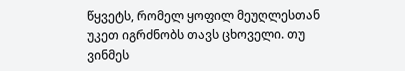წყვეტს, რომელ ყოფილ მეუღლესთან უკეთ იგრძნობს თავს ცხოველი. თუ ვინმეს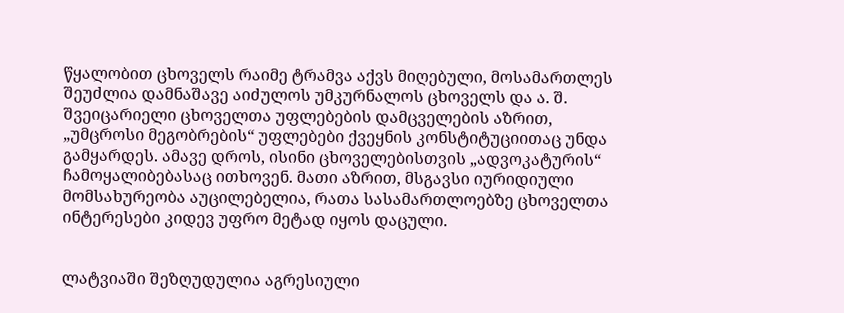წყალობით ცხოველს რაიმე ტრამვა აქვს მიღებული, მოსამართლეს შეუძლია დამნაშავე აიძულოს უმკურნალოს ცხოველს და ა. შ. შვეიცარიელი ცხოველთა უფლებების დამცველების აზრით, „უმცროსი მეგობრების“ უფლებები ქვეყნის კონსტიტუციითაც უნდა გამყარდეს. ამავე დროს, ისინი ცხოველებისთვის „ადვოკატურის“ ჩამოყალიბებასაც ითხოვენ. მათი აზრით, მსგავსი იურიდიული მომსახურეობა აუცილებელია, რათა სასამართლოებზე ცხოველთა ინტერესები კიდევ უფრო მეტად იყოს დაცული.


ლატვიაში შეზღუდულია აგრესიული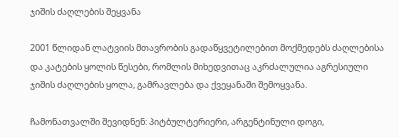ჯიშის ძაღლების შეყვანა

2001 წლიდან ლატვიის მთავრობის გადაწყვეტილებით მოქმედებს ძაღლებისა და კატების ყოლის წესები, რომლის მიხედვითაც აკრძალულია აგრესიული ჯიშის ძაღლების ყოლა, გამრავლება და ქვეყანაში შემოყვანა.

ჩამონათვალში შევიდნენ: პიტბულტერიერი, არგენტინული დოგი,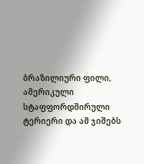ბრაზილიური ფილი, ამერიკული სტაფფორდშირული ტერიერი და ამ ჯიშებს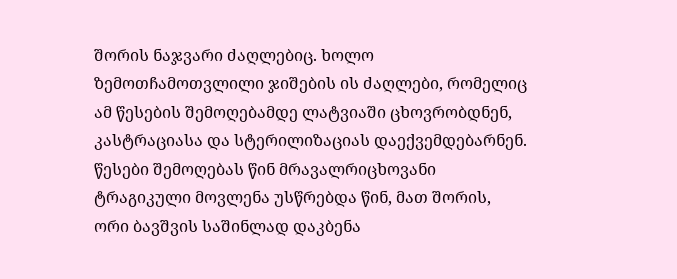შორის ნაჯვარი ძაღლებიც. ხოლო ზემოთჩამოთვლილი ჯიშების ის ძაღლები, რომელიც ამ წესების შემოღებამდე ლატვიაში ცხოვრობდნენ, კასტრაციასა და სტერილიზაციას დაექვემდებარნენ. წესები შემოღებას წინ მრავალრიცხოვანი ტრაგიკული მოვლენა უსწრებდა წინ, მათ შორის, ორი ბავშვის საშინლად დაკბენა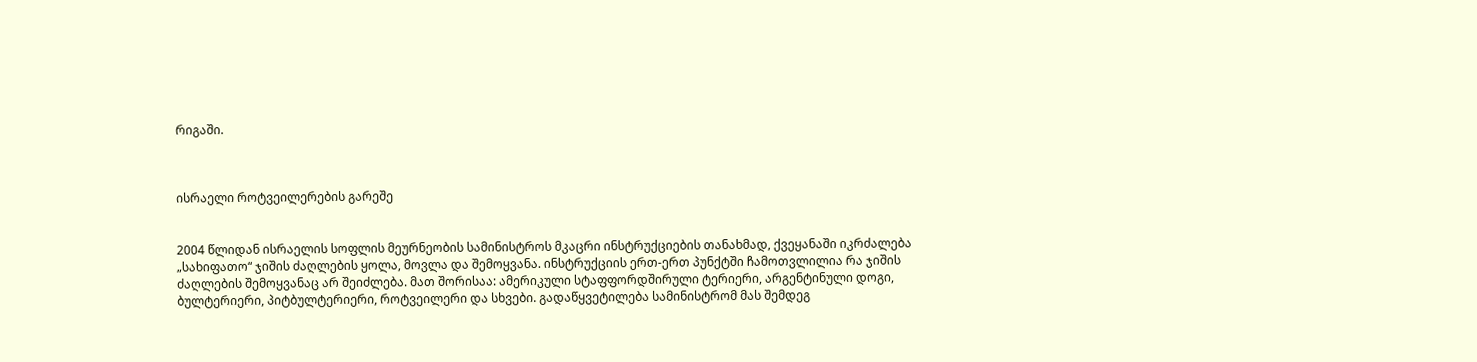რიგაში.



ისრაელი როტვეილერების გარეშე


2004 წლიდან ისრაელის სოფლის მეურნეობის სამინისტროს მკაცრი ინსტრუქციების თანახმად, ქვეყანაში იკრძალება „სახიფათო“ ჯიშის ძაღლების ყოლა, მოვლა და შემოყვანა. ინსტრუქციის ერთ-ერთ პუნქტში ჩამოთვლილია რა ჯიშის ძაღლების შემოყვანაც არ შეიძლება. მათ შორისაა: ამერიკული სტაფფორდშირული ტერიერი, არგენტინული დოგი, ბულტერიერი, პიტბულტერიერი, როტვეილერი და სხვები. გადაწყვეტილება სამინისტრომ მას შემდეგ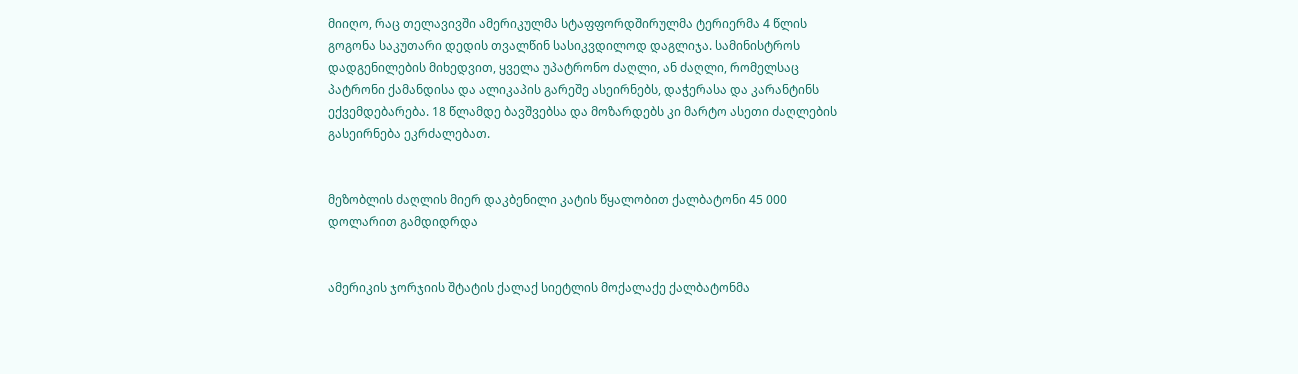მიიღო, რაც თელავივში ამერიკულმა სტაფფორდშირულმა ტერიერმა 4 წლის გოგონა საკუთარი დედის თვალწინ სასიკვდილოდ დაგლიჯა. სამინისტროს დადგენილების მიხედვით, ყველა უპატრონო ძაღლი, ან ძაღლი, რომელსაც პატრონი ქამანდისა და ალიკაპის გარეშე ასეირნებს, დაჭერასა და კარანტინს ექვემდებარება. 18 წლამდე ბავშვებსა და მოზარდებს კი მარტო ასეთი ძაღლების გასეირნება ეკრძალებათ.


მეზობლის ძაღლის მიერ დაკბენილი კატის წყალობით ქალბატონი 45 000 დოლარით გამდიდრდა


ამერიკის ჯორჯიის შტატის ქალაქ სიეტლის მოქალაქე ქალბატონმა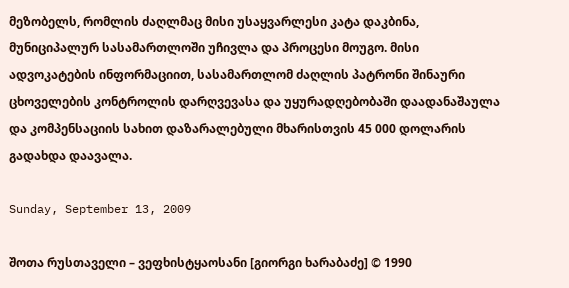მეზობელს, რომლის ძაღლმაც მისი უსაყვარლესი კატა დაკბინა, მუნიციპალურ სასამართლოში უჩივლა და პროცესი მოუგო. მისი ადვოკატების ინფორმაციით, სასამართლომ ძაღლის პატრონი შინაური ცხოველების კონტროლის დარღვევასა და უყურადღებობაში დაადანაშაულა და კომპენსაციის სახით დაზარალებული მხარისთვის 45 000 დოლარის გადახდა დაავალა.

Sunday, September 13, 2009

შოთა რუსთაველი – ვეფხისტყაოსანი [გიორგი ხარაბაძე] © 1990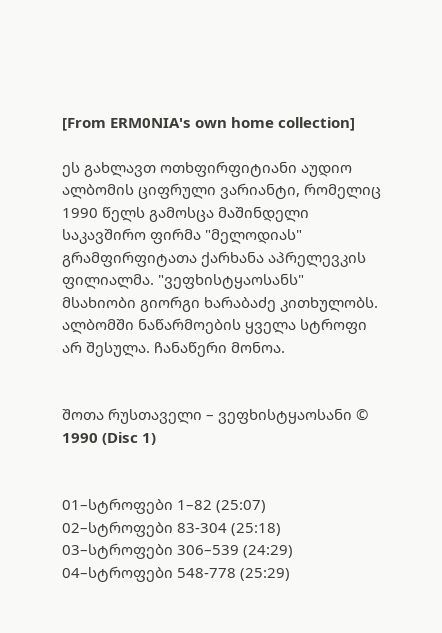[From ERM0NIA's own home collection]

ეს გახლავთ ოთხფირფიტიანი აუდიო ალბომის ციფრული ვარიანტი, რომელიც 1990 წელს გამოსცა მაშინდელი საკავშირო ფირმა "მელოდიას" გრამფირფიტათა ქარხანა აპრელევკის ფილიალმა. "ვეფხისტყაოსანს" მსახიობი გიორგი ხარაბაძე კითხულობს. ალბომში ნაწარმოების ყველა სტროფი არ შესულა. ჩანაწერი მონოა.


შოთა რუსთაველი – ვეფხისტყაოსანი © 1990 (Disc 1)


01–სტროფები 1–82 (25:07)
02–სტროფები 83-304 (25:18)
03–სტროფები 306–539 (24:29)
04–სტროფები 548-778 (25:29)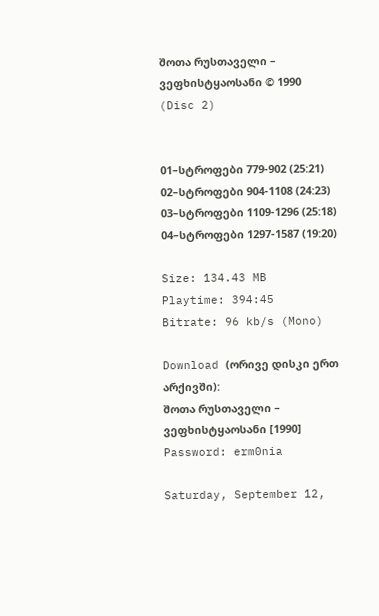შოთა რუსთაველი – ვეფხისტყაოსანი © 1990 (Disc 2)


01–სტროფები 779-902 (25:21)
02–სტროფები 904-1108 (24:23)
03–სტროფები 1109-1296 (25:18)
04–სტროფები 1297-1587 (19:20)

Size: 134.43 MB
Playtime: 394:45
Bitrate: 96 kb/s (Mono)

Download (ორივე დისკი ერთ არქივში):
შოთა რუსთაველი – ვეფხისტყაოსანი [1990]
Password: erm0nia

Saturday, September 12,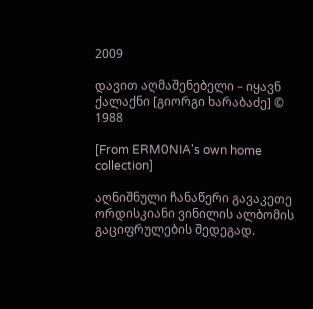2009

დავით აღმაშენებელი – იყავნ ქალაქნი [გიორგი ხარაბაძე] © 1988

[From ERM0NIA's own home collection]

აღნიშნული ჩანაწერი გავაკეთე ორდისკიანი ვინილის ალბომის გაციფრულების შედეგად.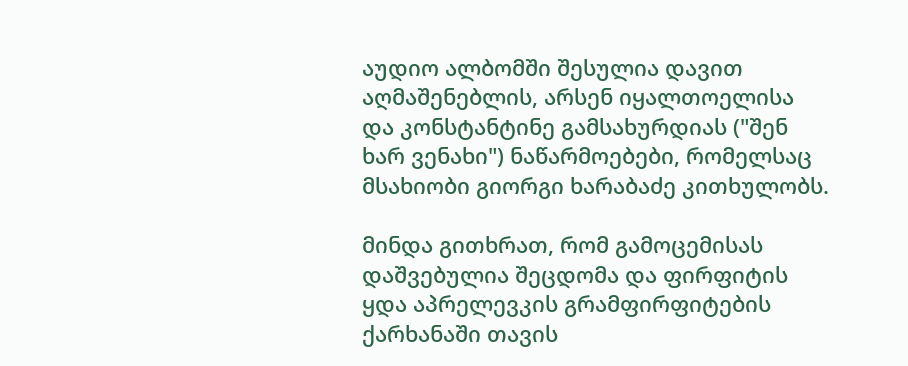აუდიო ალბომში შესულია დავით აღმაშენებლის, არსენ იყალთოელისა და კონსტანტინე გამსახურდიას ("შენ ხარ ვენახი") ნაწარმოებები, რომელსაც მსახიობი გიორგი ხარაბაძე კითხულობს.

მინდა გითხრათ, რომ გამოცემისას დაშვებულია შეცდომა და ფირფიტის ყდა აპრელევკის გრამფირფიტების ქარხანაში თავის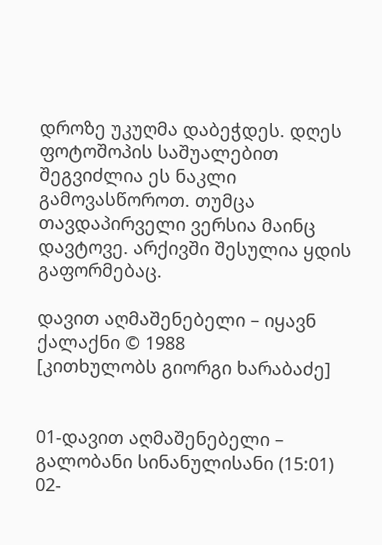დროზე უკუღმა დაბეჭდეს. დღეს ფოტოშოპის საშუალებით შეგვიძლია ეს ნაკლი გამოვასწოროთ. თუმცა თავდაპირველი ვერსია მაინც დავტოვე. არქივში შესულია ყდის გაფორმებაც.

დავით აღმაშენებელი – იყავნ ქალაქნი © 1988
[კითხულობს გიორგი ხარაბაძე]


01-დავით აღმაშენებელი – გალობანი სინანულისანი (15:01)
02-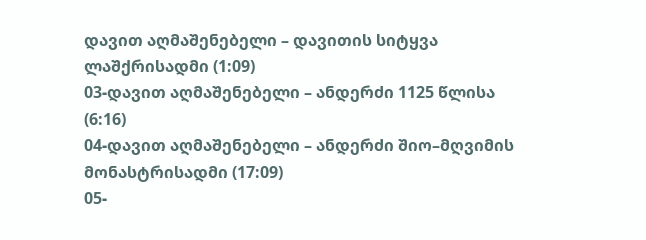დავით აღმაშენებელი – დავითის სიტყვა ლაშქრისადმი (1:09)
03-დავით აღმაშენებელი – ანდერძი 1125 წლისა (6:16)
04-დავით აღმაშენებელი – ანდერძი შიო–მღვიმის მონასტრისადმი (17:09)
05-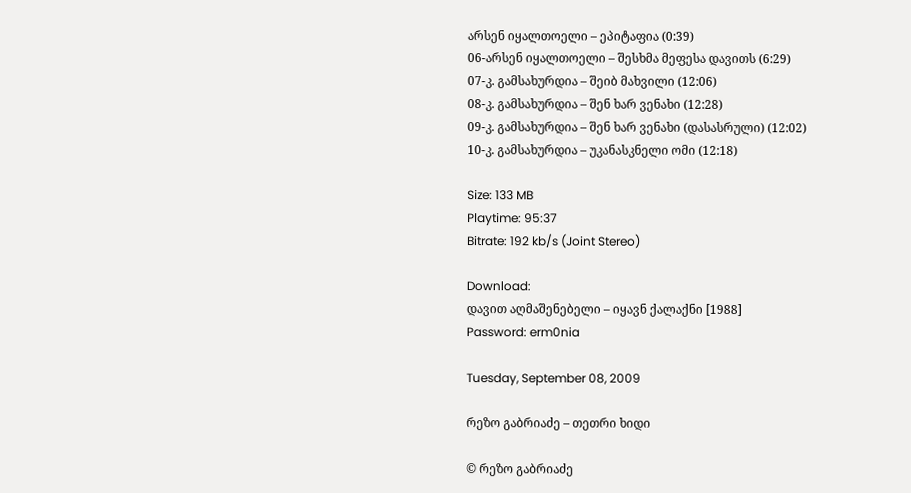არსენ იყალთოელი – ეპიტაფია (0:39)
06-არსენ იყალთოელი – შესხმა მეფესა დავითს (6:29)
07-კ. გამსახურდია – შეიბ მახვილი (12:06)
08-კ. გამსახურდია – შენ ხარ ვენახი (12:28)
09-კ. გამსახურდია – შენ ხარ ვენახი (დასასრული) (12:02)
10-კ. გამსახურდია – უკანასკნელი ომი (12:18)

Size: 133 MB
Playtime: 95:37
Bitrate: 192 kb/s (Joint Stereo)

Download:
დავით აღმაშენებელი – იყავნ ქალაქნი [1988]
Password: erm0nia

Tuesday, September 08, 2009

რეზო გაბრიაძე – თეთრი ხიდი

© რეზო გაბრიაძე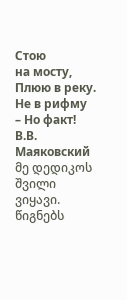Стою
на мосту,
Плюю в реку.
Не в рифму
– Но факт!
В.В. Маяковский
მე დედიკოს შვილი ვიყავი. წიგნებს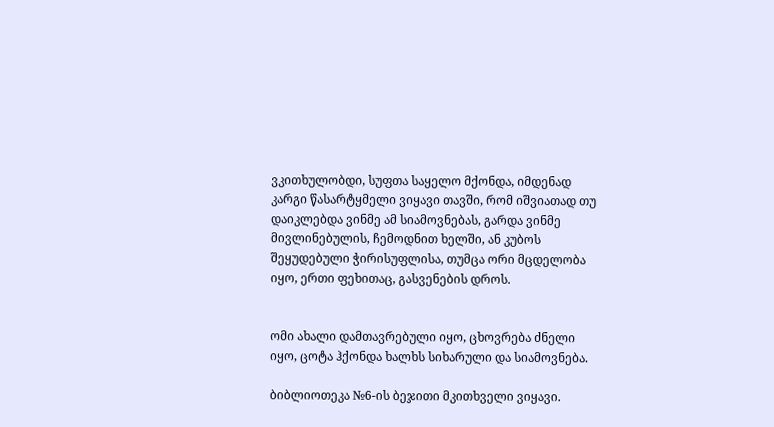ვკითხულობდი, სუფთა საყელო მქონდა, იმდენად კარგი წასარტყმელი ვიყავი თავში, რომ იშვიათად თუ დაიკლებდა ვინმე ამ სიამოვნებას, გარდა ვინმე მივლინებულის, ჩემოდნით ხელში, ან კუბოს შეყუდებული ჭირისუფლისა, თუმცა ორი მცდელობა იყო, ერთი ფეხითაც, გასვენების დროს.


ომი ახალი დამთავრებული იყო, ცხოვრება ძნელი იყო, ცოტა ჰქონდა ხალხს სიხარული და სიამოვნება.

ბიბლიოთეკა №6-ის ბეჯითი მკითხველი ვიყავი.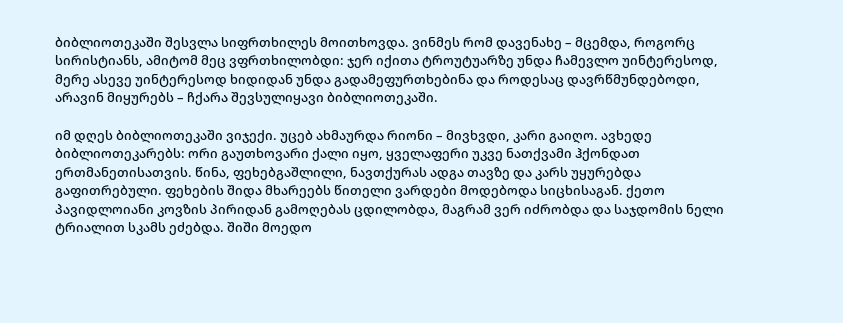ბიბლიოთეკაში შესვლა სიფრთხილეს მოითხოვდა. ვინმეს რომ დავენახე – მცემდა, როგორც სირისტიანს, ამიტომ მეც ვფრთხილობდი: ჯერ იქითა ტროუტუარზე უნდა ჩამევლო უინტერესოდ, მერე ასევე უინტერესოდ ხიდიდან უნდა გადამეფურთხებინა და როდესაც დავრწმუნდებოდი, არავინ მიყურებს – ჩქარა შევსულიყავი ბიბლიოთეკაში.

იმ დღეს ბიბლიოთეკაში ვიჯექი. უცებ ახმაურდა რიონი – მივხვდი, კარი გაიღო. ავხედე ბიბლიოთეკარებს: ორი გაუთხოვარი ქალი იყო, ყველაფერი უკვე ნათქვამი ჰქონდათ ერთმანეთისათვის. წინა, ფეხებგაშლილი, ნავთქურას ადგა თავზე და კარს უყურებდა გაფითრებული. ფეხების შიდა მხარეებს წითელი ვარდები მოდებოდა სიცხისაგან. ქეთო პავიდლოიანი კოვზის პირიდან გამოღებას ცდილობდა, მაგრამ ვერ იძრობდა და საჯდომის ნელი ტრიალით სკამს ეძებდა. შიში მოედო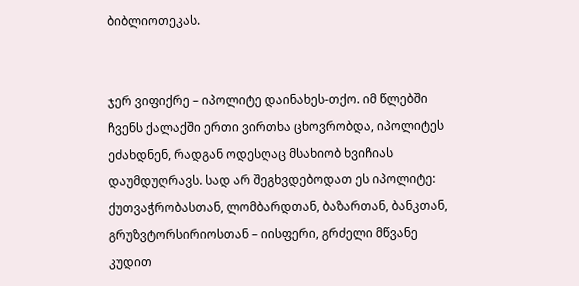ბიბლიოთეკას.


ჯერ ვიფიქრე – იპოლიტე დაინახეს-თქო. იმ წლებში ჩვენს ქალაქში ერთი ვირთხა ცხოვრობდა, იპოლიტეს ეძახდნენ, რადგან ოდესღაც მსახიობ ხვიჩიას დაუმდუღრავს. სად არ შეგხვდებოდათ ეს იპოლიტე: ქუთვაჭრობასთან, ლომბარდთან, ბაზართან, ბანკთან, გრუზვტორსირიოსთან – იისფერი, გრძელი მწვანე კუდით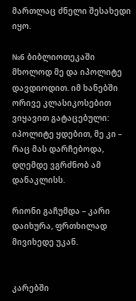მართლაც ძნელი შესახედი იყო.

№6 ბიბლიოთეკაში მხოლოდ მე და იპოლიტე დავდიოდით. იმ ხანებში ორივე კლასიკოსებით ვიყავით გატაცებული: იპოლიტე ყდებით, მე კი – რაც მას დარჩებოდა, დღემდე ვგრძნობ ამ დანაკლისს.

რიონი გაჩუმდა – კარი დაიხურა, ფრთხილად მივიხედე უკან.


კარებში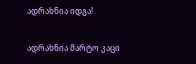ადრახნია იდგა!

ადრახნია მარტო კაცი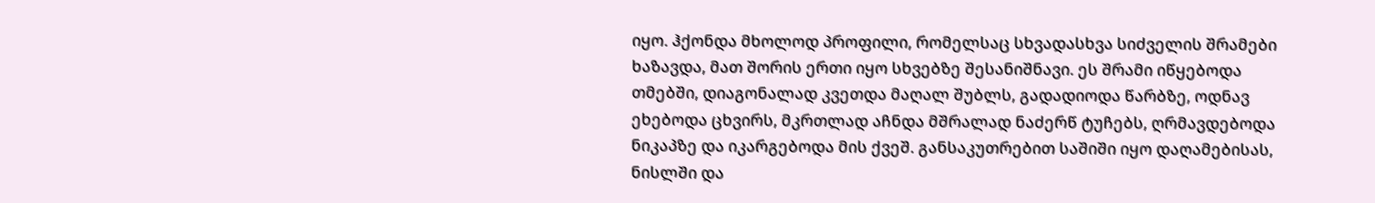იყო. ჰქონდა მხოლოდ პროფილი, რომელსაც სხვადასხვა სიძველის შრამები ხაზავდა, მათ შორის ერთი იყო სხვებზე შესანიშნავი. ეს შრამი იწყებოდა თმებში, დიაგონალად კვეთდა მაღალ შუბლს, გადადიოდა წარბზე, ოდნავ ეხებოდა ცხვირს, მკრთლად აჩნდა მშრალად ნაძერწ ტუჩებს, ღრმავდებოდა ნიკაპზე და იკარგებოდა მის ქვეშ. განსაკუთრებით საშიში იყო დაღამებისას, ნისლში და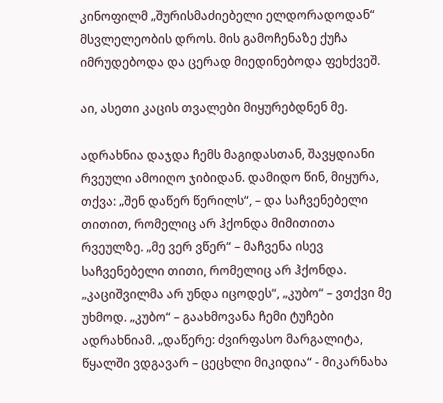კინოფილმ „შურისმაძიებელი ელდორადოდან“ მსვლელეობის დროს. მის გამოჩენაზე ქუჩა იმრუდებოდა და ცერად მიედინებოდა ფეხქვეშ.

აი, ასეთი კაცის თვალები მიყურებდნენ მე.

ადრახნია დაჯდა ჩემს მაგიდასთან, შავყდიანი რვეული ამოიღო ჯიბიდან. დამიდო წინ, მიყურა, თქვა: „შენ დაწერ წერილს“, – და საჩვენებელი თითით, რომელიც არ ჰქონდა მიმითითა რვეულზე. „მე ვერ ვწერ“ – მაჩვენა ისევ საჩვენებელი თითი, რომელიც არ ჰქონდა. „კაციშვილმა არ უნდა იცოდეს“, „კუბო“ – ვთქვი მე უხმოდ. „კუბო“ – გაახმოვანა ჩემი ტუჩები ადრახნიამ. „დაწერე: ძვირფასო მარგალიტა, წყალში ვდგავარ – ცეცხლი მიკიდია“ - მიკარნახა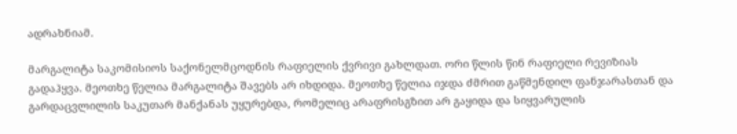ადრახნიამ.

მარგალიტა საკომისიოს საქონელმცოდნის რაფიელის ქვრივი გახლდათ. ორი წლის წინ რაფიელი რევიზიას გადაჰყვა. მეოთხე წელია მარგალიტა შავებს არ იხდიდა. მეოთხე წელია იჯდა ძმრით გაწმენდილ ფანჯარასთან და გარდაცვლილის საკუთარ მანქანას უყურებდა, რომელიც არაფრისგზით არ გაყიდა და სიყვარულის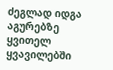ძეგლად იდგა აგურებზე ყვითელ ყვავილებში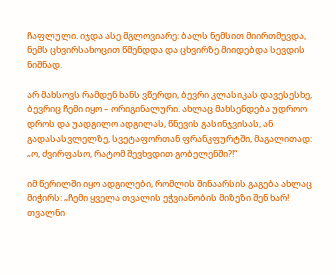ჩაფლული. იჯდა ასე მგლოვიარე: ბალს ნემსით მიირთმევდა, ნემს ცხვირსახოცით წმენდდა და ცხვირზე მიიდებდა სევდის ნიშნად.

არ მახსოვს რამდენ ხანს ვწერდი, ბევრი კლასიკას დავესესხე, ბევრიც ჩემი იყო – ორიგინალური. ახლაც მახსენდება უდროო დროს და უადგილო ადგილას, წნევის გასინჯვისას, ან გადასასვლელზე, სვეტაფორთან ფრანკფურტში, მაგალითად: „ო, ძვირფასო, რატომ შევხვდით გობელენში?!“

იმ წერილში იყო ადგილები, რომლის შინაარსის გაგება ახლაც მიჭირს: „ჩემი ყველა თვალის ეჭვიანობის მიზეზი შენ ხარ! თვალნი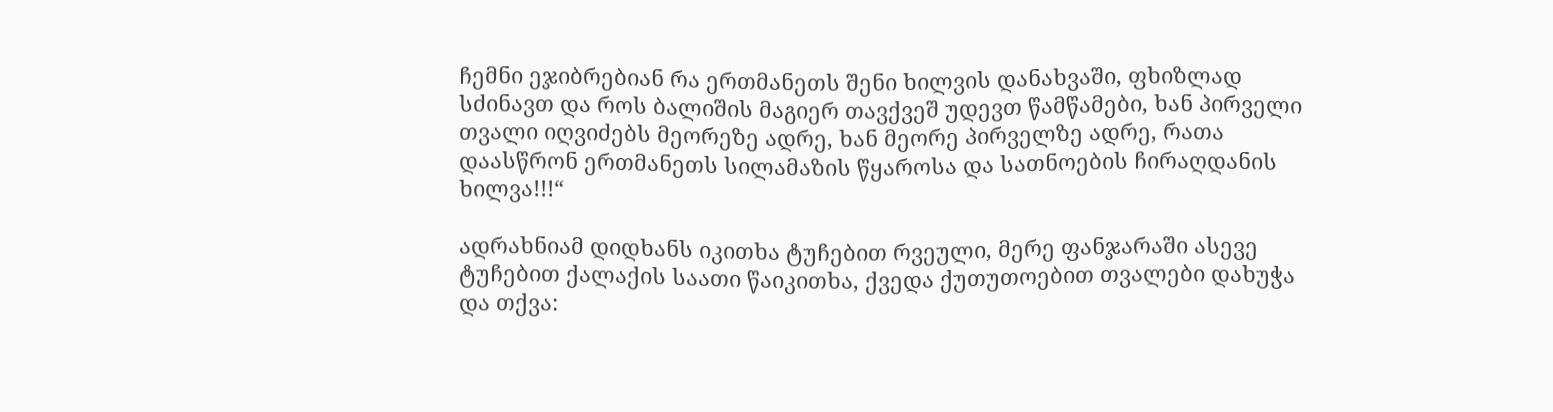ჩემნი ეჯიბრებიან რა ერთმანეთს შენი ხილვის დანახვაში, ფხიზლად სძინავთ და როს ბალიშის მაგიერ თავქვეშ უდევთ წამწამები, ხან პირველი თვალი იღვიძებს მეორეზე ადრე, ხან მეორე პირველზე ადრე, რათა დაასწრონ ერთმანეთს სილამაზის წყაროსა და სათნოების ჩირაღდანის ხილვა!!!“

ადრახნიამ დიდხანს იკითხა ტუჩებით რვეული, მერე ფანჯარაში ასევე ტუჩებით ქალაქის საათი წაიკითხა, ქვედა ქუთუთოებით თვალები დახუჭა და თქვა: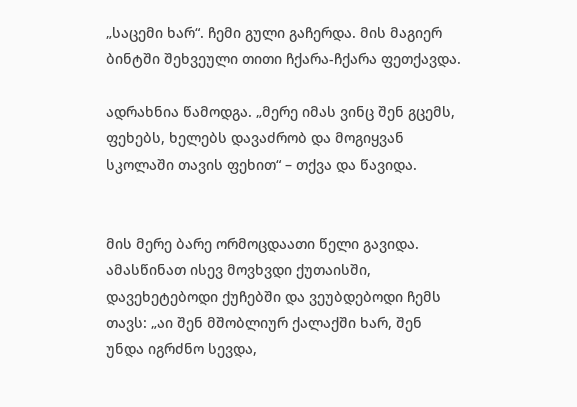„საცემი ხარ“. ჩემი გული გაჩერდა. მის მაგიერ ბინტში შეხვეული თითი ჩქარა-ჩქარა ფეთქავდა.

ადრახნია წამოდგა. „მერე იმას ვინც შენ გცემს, ფეხებს, ხელებს დავაძრობ და მოგიყვან სკოლაში თავის ფეხით“ – თქვა და წავიდა.


მის მერე ბარე ორმოცდაათი წელი გავიდა. ამასწინათ ისევ მოვხვდი ქუთაისში, დავეხეტებოდი ქუჩებში და ვეუბდებოდი ჩემს თავს: „აი შენ მშობლიურ ქალაქში ხარ, შენ უნდა იგრძნო სევდა,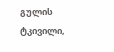გულის ტკივილი,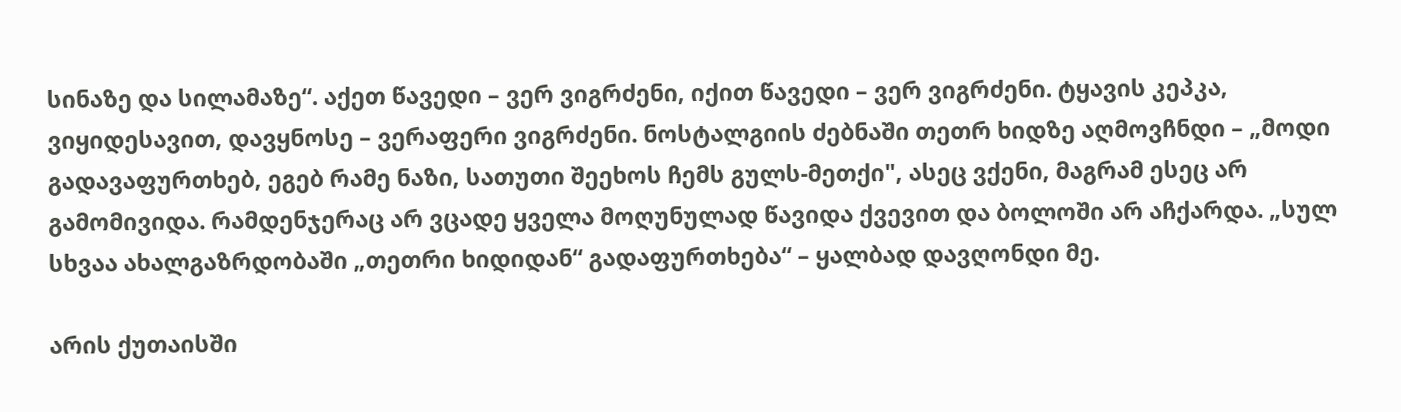სინაზე და სილამაზე“. აქეთ წავედი – ვერ ვიგრძენი, იქით წავედი – ვერ ვიგრძენი. ტყავის კეპკა, ვიყიდესავით, დავყნოსე – ვერაფერი ვიგრძენი. ნოსტალგიის ძებნაში თეთრ ხიდზე აღმოვჩნდი – „მოდი გადავაფურთხებ, ეგებ რამე ნაზი, სათუთი შეეხოს ჩემს გულს-მეთქი", ასეც ვქენი, მაგრამ ესეც არ გამომივიდა. რამდენჯერაც არ ვცადე ყველა მოღუნულად წავიდა ქვევით და ბოლოში არ აჩქარდა. „სულ სხვაა ახალგაზრდობაში „თეთრი ხიდიდან“ გადაფურთხება“ – ყალბად დავღონდი მე.

არის ქუთაისში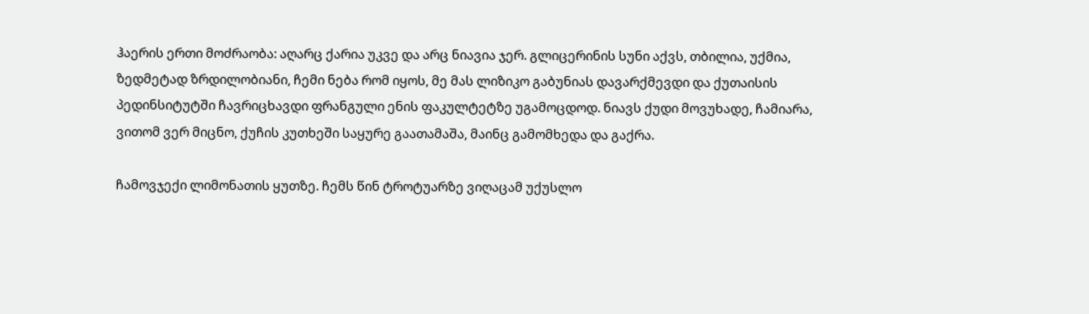ჰაერის ერთი მოძრაობა: აღარც ქარია უკვე და არც ნიავია ჯერ. გლიცერინის სუნი აქვს, თბილია, უქმია, ზედმეტად ზრდილობიანი, ჩემი ნება რომ იყოს, მე მას ლიზიკო გაბუნიას დავარქმევდი და ქუთაისის პედინსიტუტში ჩავრიცხავდი ფრანგული ენის ფაკულტეტზე უგამოცდოდ. ნიავს ქუდი მოვუხადე, ჩამიარა, ვითომ ვერ მიცნო, ქუჩის კუთხეში საყურე გაათამაშა, მაინც გამომხედა და გაქრა.

ჩამოვჯექი ლიმონათის ყუთზე. ჩემს წინ ტროტუარზე ვიღაცამ უქუსლო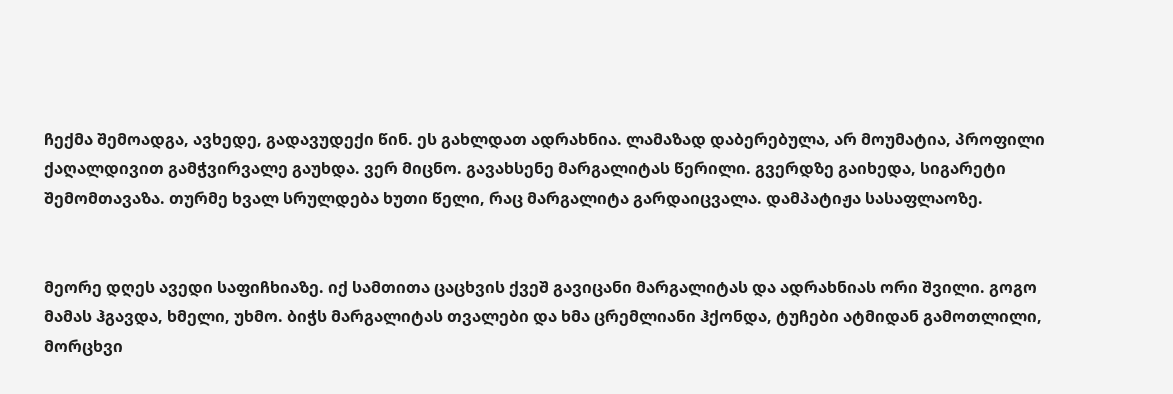ჩექმა შემოადგა, ავხედე, გადავუდექი წინ. ეს გახლდათ ადრახნია. ლამაზად დაბერებულა, არ მოუმატია, პროფილი ქაღალდივით გამჭვირვალე გაუხდა. ვერ მიცნო. გავახსენე მარგალიტას წერილი. გვერდზე გაიხედა, სიგარეტი შემომთავაზა. თურმე ხვალ სრულდება ხუთი წელი, რაც მარგალიტა გარდაიცვალა. დამპატიჟა სასაფლაოზე.


მეორე დღეს ავედი საფიჩხიაზე. იქ სამთითა ცაცხვის ქვეშ გავიცანი მარგალიტას და ადრახნიას ორი შვილი. გოგო მამას ჰგავდა, ხმელი, უხმო. ბიჭს მარგალიტას თვალები და ხმა ცრემლიანი ჰქონდა, ტუჩები ატმიდან გამოთლილი, მორცხვი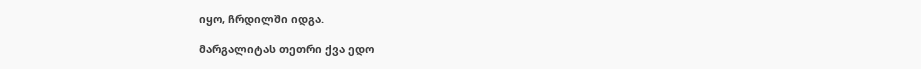იყო, ჩრდილში იდგა.

მარგალიტას თეთრი ქვა ედო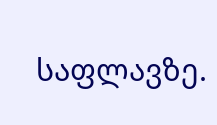საფლავზე.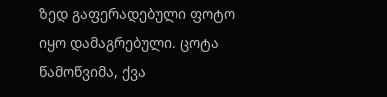ზედ გაფერადებული ფოტო იყო დამაგრებული. ცოტა წამოწვიმა, ქვა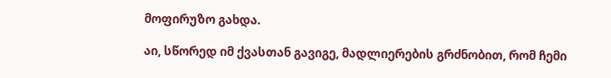მოფირუზო გახდა.

აი, სწორედ იმ ქვასთან გავიგე, მადლიერების გრძნობით, რომ ჩემი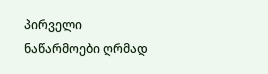პირველი ნაწარმოები ღრმად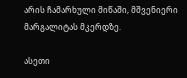არის ჩამარხული მიწაში, მშვენიერი მარგალიტას მკერდზე.

ასეთი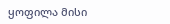ყოფილა მისი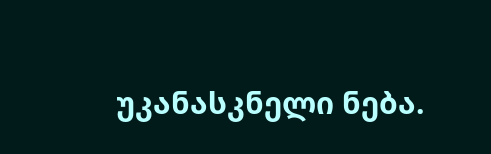უკანასკნელი ნება.